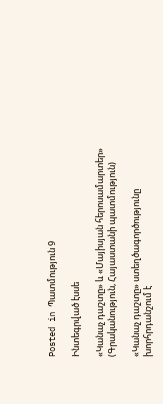Posted in Պատմություն 9

Ինտեգրված էսսե

«Կանաչ դաշտը» և «Մայիսյան հերոսամարտեր» (Գրականություն, Հայաստանի պատմություն)

«Կանաչ դաշտը» ստեղծագործությունը խորհրդանշում է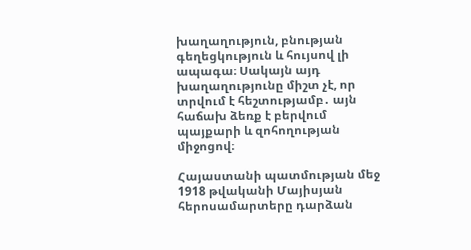խաղաղություն, բնության գեղեցկություն և հույսով լի ապագա։ Սակայն այդ խաղաղությունը միշտ չէ, որ տրվում է հեշտությամբ․ այն հաճախ ձեռք է բերվում պայքարի և զոհողության միջոցով։

Հայաստանի պատմության մեջ 1918 թվականի Մայիսյան հերոսամարտերը դարձան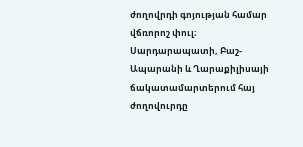ժողովրդի գոյության համար վճռորոշ փուլ։ Սարդարապատի, Բաշ-Ապարանի և Ղարաքիլիսայի ճակատամարտերում հայ ժողովուրդը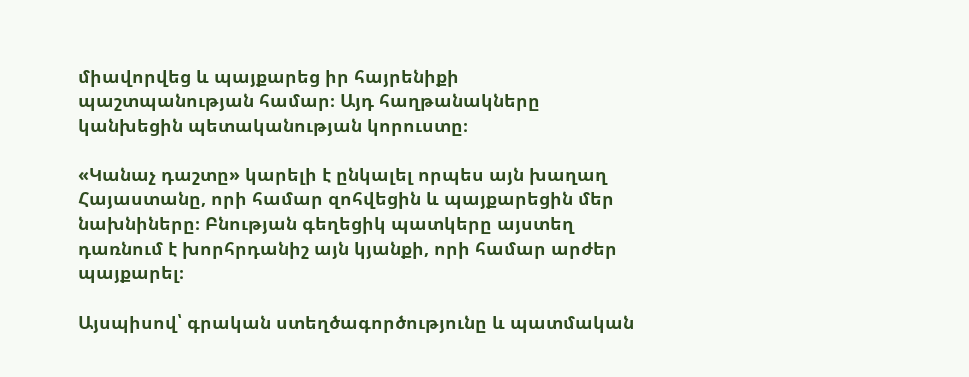միավորվեց և պայքարեց իր հայրենիքի պաշտպանության համար։ Այդ հաղթանակները կանխեցին պետականության կորուստը։

«Կանաչ դաշտը» կարելի է ընկալել որպես այն խաղաղ Հայաստանը, որի համար զոհվեցին և պայքարեցին մեր նախնիները։ Բնության գեղեցիկ պատկերը այստեղ դառնում է խորհրդանիշ այն կյանքի, որի համար արժեր պայքարել։

Այսպիսով՝ գրական ստեղծագործությունը և պատմական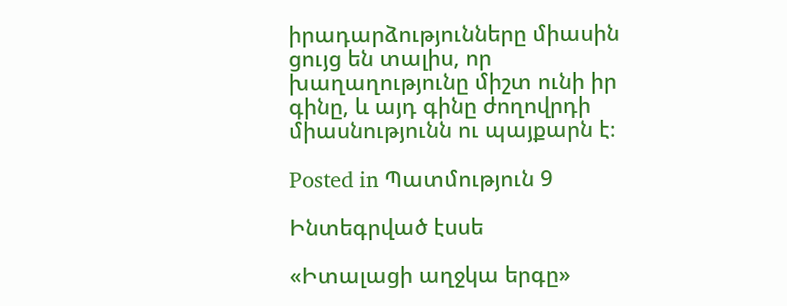իրադարձությունները միասին ցույց են տալիս, որ խաղաղությունը միշտ ունի իր գինը, և այդ գինը ժողովրդի միասնությունն ու պայքարն է։

Posted in Պատմություն 9

Ինտեգրված էսսե

«Իտալացի աղջկա երգը»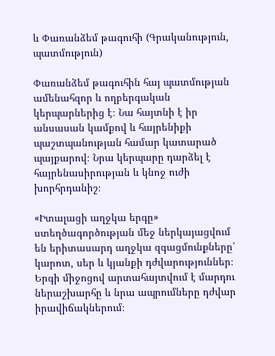և Փառանձեմ թագուհի (Գրականություն, պատմություն)

Փառանձեմ թագուհին հայ պատմության ամենահզոր և ողբերգական կերպարներից է։ Նա հայտնի է իր անսասան կամքով և հայրենիքի պաշտպանության համար կատարած պայքարով։ Նրա կերպարը դարձել է հայրենասիրության և կնոջ ուժի խորհրդանիշ։

«Իտալացի աղջկա երգը» ստեղծագործության մեջ ներկայացվում են երիտասարդ աղջկա զգացմունքները՝ կարոտ, սեր և կյանքի դժվարություններ։ Երգի միջոցով արտահայտվում է մարդու ներաշխարհը և նրա ապրումները դժվար իրավիճակներում։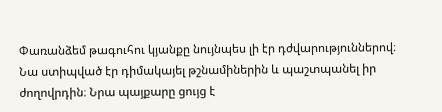Փառանձեմ թագուհու կյանքը նույնպես լի էր դժվարություններով։ Նա ստիպված էր դիմակայել թշնամիներին և պաշտպանել իր ժողովրդին։ Նրա պայքարը ցույց է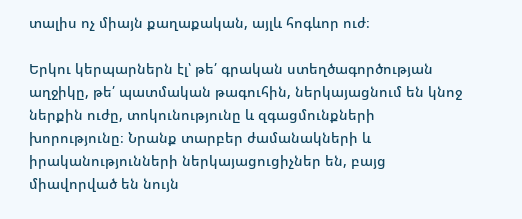տալիս ոչ միայն քաղաքական, այլև հոգևոր ուժ։

Երկու կերպարներն էլ՝ թե՛ գրական ստեղծագործության աղջիկը, թե՛ պատմական թագուհին, ներկայացնում են կնոջ ներքին ուժը, տոկունությունը և զգացմունքների խորությունը։ Նրանք տարբեր ժամանակների և իրականությունների ներկայացուցիչներ են, բայց միավորված են նույն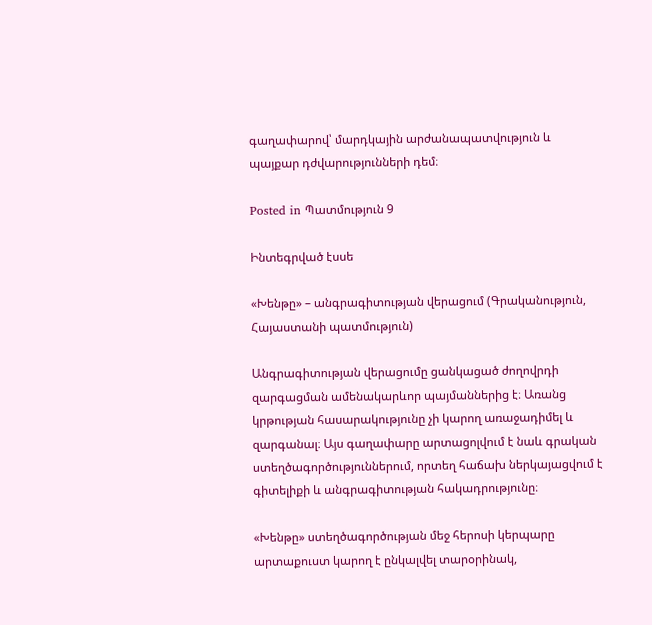գաղափարով՝ մարդկային արժանապատվություն և պայքար դժվարությունների դեմ։

Posted in Պատմություն 9

Ինտեգրված էսսե

«Խենթը» – անգրագիտության վերացում (Գրականություն, Հայաստանի պատմություն)

Անգրագիտության վերացումը ցանկացած ժողովրդի զարգացման ամենակարևոր պայմաններից է։ Առանց կրթության հասարակությունը չի կարող առաջադիմել և զարգանալ։ Այս գաղափարը արտացոլվում է նաև գրական ստեղծագործություններում, որտեղ հաճախ ներկայացվում է գիտելիքի և անգրագիտության հակադրությունը։

«Խենթը» ստեղծագործության մեջ հերոսի կերպարը արտաքուստ կարող է ընկալվել տարօրինակ,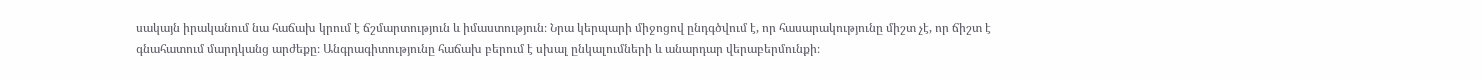սակայն իրականում նա հաճախ կրում է ճշմարտություն և իմաստություն։ Նրա կերպարի միջոցով ընդգծվում է, որ հասարակությունը միշտ չէ, որ ճիշտ է գնահատում մարդկանց արժեքը։ Անգրագիտությունը հաճախ բերում է սխալ ընկալումների և անարդար վերաբերմունքի։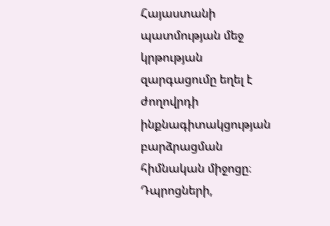Հայաստանի պատմության մեջ կրթության զարգացումը եղել է ժողովրդի ինքնագիտակցության բարձրացման հիմնական միջոցը։ Դպրոցների,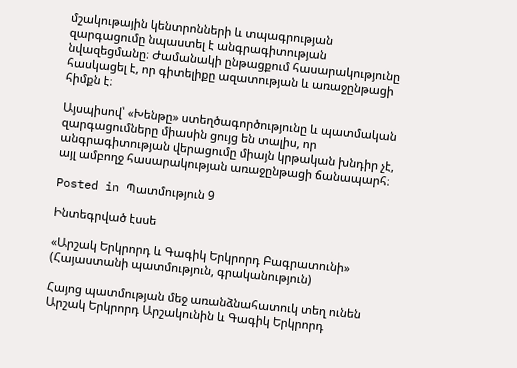մշակութային կենտրոնների և տպագրության զարգացումը նպաստել է անգրագիտության նվազեցմանը։ Ժամանակի ընթացքում հասարակությունը հասկացել է, որ գիտելիքը ազատության և առաջընթացի հիմքն է։

Այսպիսով՝ «Խենթը» ստեղծագործությունը և պատմական զարգացումները միասին ցույց են տալիս, որ անգրագիտության վերացումը միայն կրթական խնդիր չէ, այլ ամբողջ հասարակության առաջընթացի ճանապարհ։

Posted in Պատմություն 9

Ինտեգրված էսսե

«Արշակ Երկրորդ և Գագիկ Երկրորդ Բագրատունի» (Հայաստանի պատմություն, գրականություն)

Հայոց պատմության մեջ առանձնահատուկ տեղ ունեն Արշակ Երկրորդ Արշակունին և Գագիկ Երկրորդ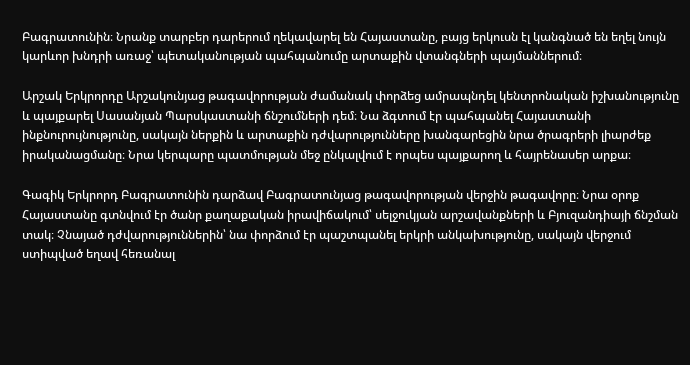Բագրատունին։ Նրանք տարբեր դարերում ղեկավարել են Հայաստանը, բայց երկուսն էլ կանգնած են եղել նույն կարևոր խնդրի առաջ՝ պետականության պահպանումը արտաքին վտանգների պայմաններում։

Արշակ Երկրորդը Արշակունյաց թագավորության ժամանակ փորձեց ամրապնդել կենտրոնական իշխանությունը և պայքարել Սասանյան Պարսկաստանի ճնշումների դեմ։ Նա ձգտում էր պահպանել Հայաստանի ինքնուրույնությունը, սակայն ներքին և արտաքին դժվարությունները խանգարեցին նրա ծրագրերի լիարժեք իրականացմանը։ Նրա կերպարը պատմության մեջ ընկալվում է որպես պայքարող և հայրենասեր արքա։

Գագիկ Երկրորդ Բագրատունին դարձավ Բագրատունյաց թագավորության վերջին թագավորը։ Նրա օրոք Հայաստանը գտնվում էր ծանր քաղաքական իրավիճակում՝ սելջուկյան արշավանքների և Բյուզանդիայի ճնշման տակ։ Չնայած դժվարություններին՝ նա փորձում էր պաշտպանել երկրի անկախությունը, սակայն վերջում ստիպված եղավ հեռանալ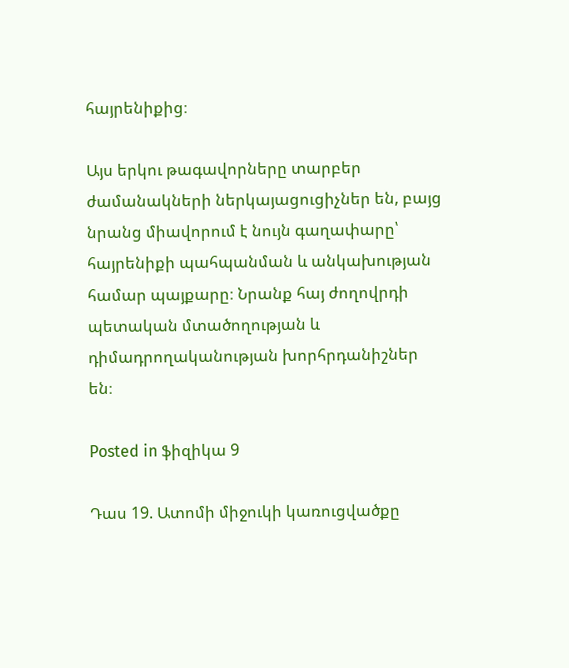հայրենիքից։

Այս երկու թագավորները տարբեր ժամանակների ներկայացուցիչներ են, բայց նրանց միավորում է նույն գաղափարը՝ հայրենիքի պահպանման և անկախության համար պայքարը։ Նրանք հայ ժողովրդի պետական մտածողության և դիմադրողականության խորհրդանիշներ են։

Posted in ֆիզիկա 9

Դաս 19. Ատոմի միջուկի կառուցվածքը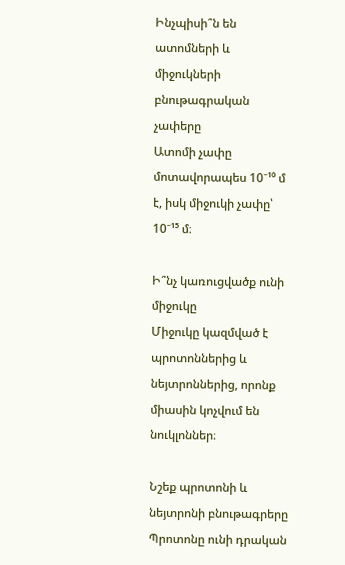Ինչպիսի՞ն են ատոմների և միջուկների բնութագրական չափերը
Ատոմի չափը մոտավորապես 10⁻¹⁰ մ է, իսկ միջուկի չափը՝ 10⁻¹⁵ մ։

Ի՞նչ կառուցվածք ունի միջուկը
Միջուկը կազմված է պրոտոններից և նեյտրոններից, որոնք միասին կոչվում են նուկլոններ։

Նշեք պրոտոնի և նեյտրոնի բնութագրերը
Պրոտոնը ունի դրական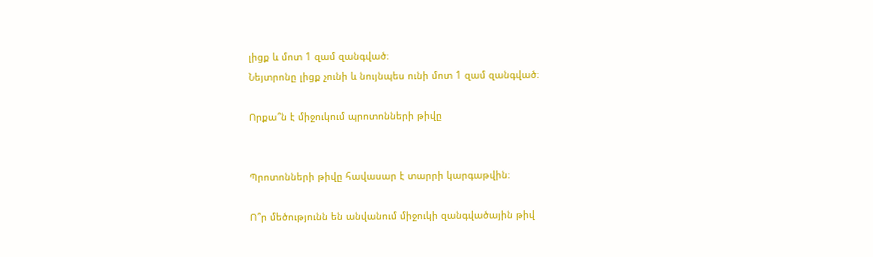լիցք և մոտ 1 զամ զանգված։
Նեյտրոնը լիցք չունի և նույնպես ունի մոտ 1 զամ զանգված։

Որքա՞ն է միջուկում պրոտոնների թիվը


Պրոտոնների թիվը հավասար է տարրի կարգաթվին։

Ո՞ր մեծությունն են անվանում միջուկի զանգվածային թիվ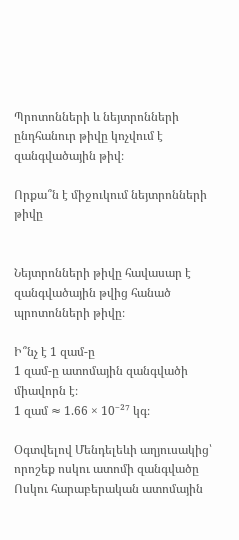Պրոտոնների և նեյտրոնների ընդհանուր թիվը կոչվում է զանգվածային թիվ։

Որքա՞ն է միջուկում նեյտրոնների թիվը


Նեյտրոնների թիվը հավասար է զանգվածային թվից հանած պրոտոնների թիվը։

Ի՞նչ է 1 զամ-ը
1 զամ-ը ատոմային զանգվածի միավորն է։
1 զամ ≈ 1.66 × 10⁻²⁷ կգ։

Օգտվելով Մենդելեևի աղյուսակից՝ որոշեք ոսկու ատոմի զանգվածը
Ոսկու հարաբերական ատոմային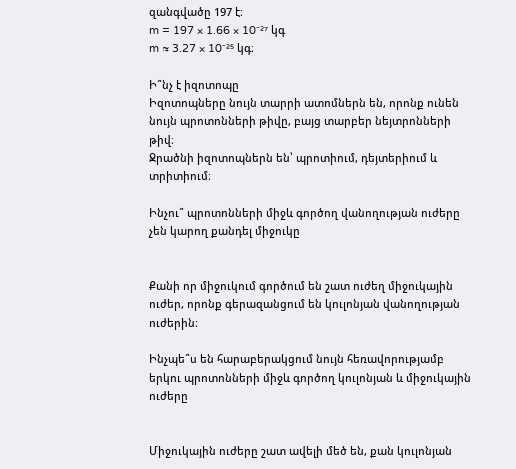զանգվածը 197 է։
m = 197 × 1.66 × 10⁻²⁷ կգ
m ≈ 3.27 × 10⁻²⁵ կգ։

Ի՞նչ է իզոտոպը
Իզոտոպները նույն տարրի ատոմներն են, որոնք ունեն նույն պրոտոնների թիվը, բայց տարբեր նեյտրոնների թիվ։
Ջրածնի իզոտոպներն են՝ պրոտիում, դեյտերիում և տրիտիում։

Ինչու՞ պրոտոնների միջև գործող վանողության ուժերը չեն կարող քանդել միջուկը


Քանի որ միջուկում գործում են շատ ուժեղ միջուկային ուժեր, որոնք գերազանցում են կուլոնյան վանողության ուժերին։

Ինչպե՞ս են հարաբերակցում նույն հեռավորությամբ երկու պրոտոնների միջև գործող կուլոնյան և միջուկային ուժերը


Միջուկային ուժերը շատ ավելի մեծ են, քան կուլոնյան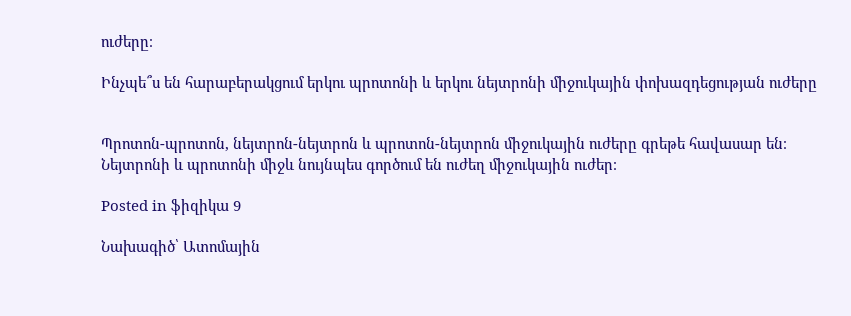ուժերը։

Ինչպե՞ս են հարաբերակցում երկու պրոտոնի և երկու նեյտրոնի միջուկային փոխազդեցության ուժերը


Պրոտոն-պրոտոն, նեյտրոն-նեյտրոն և պրոտոն-նեյտրոն միջուկային ուժերը գրեթե հավասար են։
Նեյտրոնի և պրոտոնի միջև նույնպես գործում են ուժեղ միջուկային ուժեր։

Posted in ֆիզիկա 9

Նախագիծ՝ Ատոմային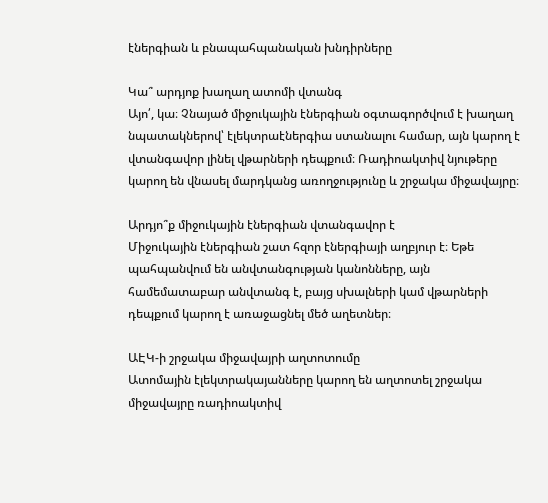էներգիան և բնապահպանական խնդիրները

Կա՞ արդյոք խաղաղ ատոմի վտանգ
Այո՛, կա։ Չնայած միջուկային էներգիան օգտագործվում է խաղաղ նպատակներով՝ էլեկտրաէներգիա ստանալու համար, այն կարող է վտանգավոր լինել վթարների դեպքում։ Ռադիոակտիվ նյութերը կարող են վնասել մարդկանց առողջությունը և շրջակա միջավայրը։

Արդյո՞ք միջուկային էներգիան վտանգավոր է
Միջուկային էներգիան շատ հզոր էներգիայի աղբյուր է։ Եթե պահպանվում են անվտանգության կանոնները, այն համեմատաբար անվտանգ է, բայց սխալների կամ վթարների դեպքում կարող է առաջացնել մեծ աղետներ։

ԱԷԿ-ի շրջակա միջավայրի աղտոտումը
Ատոմային էլեկտրակայանները կարող են աղտոտել շրջակա միջավայրը ռադիոակտիվ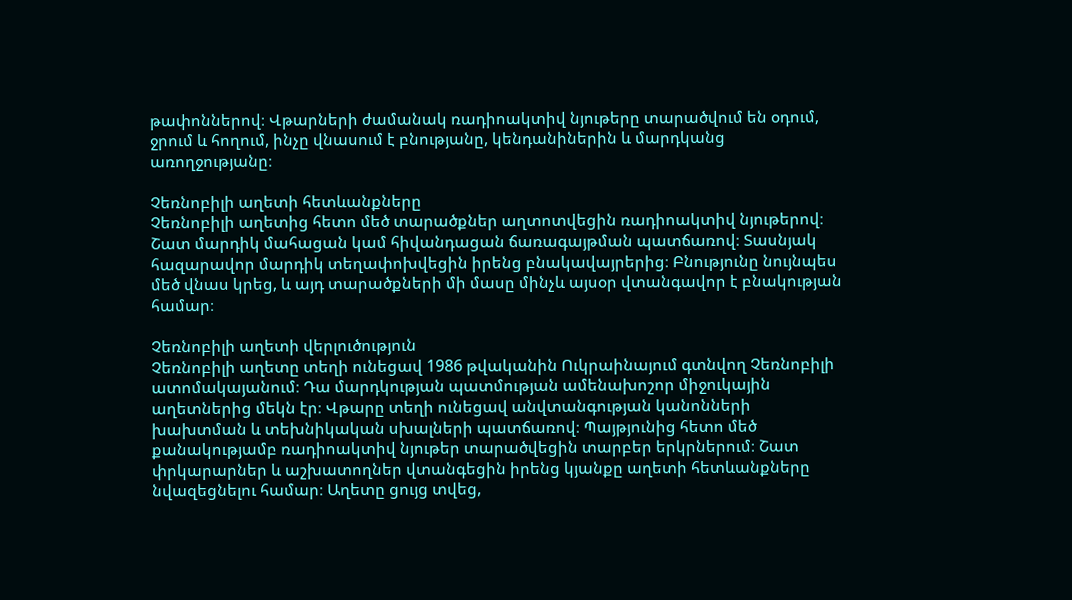թափոններով։ Վթարների ժամանակ ռադիոակտիվ նյութերը տարածվում են օդում, ջրում և հողում, ինչը վնասում է բնությանը, կենդանիներին և մարդկանց առողջությանը։

Չեռնոբիլի աղետի հետևանքները
Չեռնոբիլի աղետից հետո մեծ տարածքներ աղտոտվեցին ռադիոակտիվ նյութերով։ Շատ մարդիկ մահացան կամ հիվանդացան ճառագայթման պատճառով։ Տասնյակ հազարավոր մարդիկ տեղափոխվեցին իրենց բնակավայրերից։ Բնությունը նույնպես մեծ վնաս կրեց, և այդ տարածքների մի մասը մինչև այսօր վտանգավոր է բնակության համար։

Չեռնոբիլի աղետի վերլուծություն
Չեռնոբիլի աղետը տեղի ունեցավ 1986 թվականին Ուկրաինայում գտնվող Չեռնոբիլի ատոմակայանում։ Դա մարդկության պատմության ամենախոշոր միջուկային աղետներից մեկն էր։ Վթարը տեղի ունեցավ անվտանգության կանոնների խախտման և տեխնիկական սխալների պատճառով։ Պայթյունից հետո մեծ քանակությամբ ռադիոակտիվ նյութեր տարածվեցին տարբեր երկրներում։ Շատ փրկարարներ և աշխատողներ վտանգեցին իրենց կյանքը աղետի հետևանքները նվազեցնելու համար։ Աղետը ցույց տվեց,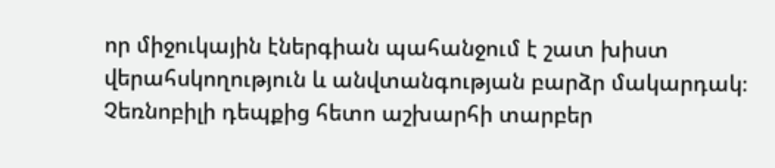որ միջուկային էներգիան պահանջում է շատ խիստ վերահսկողություն և անվտանգության բարձր մակարդակ։ Չեռնոբիլի դեպքից հետո աշխարհի տարբեր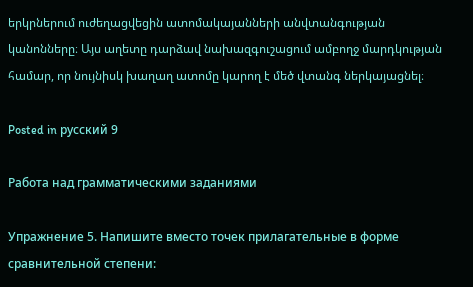երկրներում ուժեղացվեցին ատոմակայանների անվտանգության կանոնները։ Այս աղետը դարձավ նախազգուշացում ամբողջ մարդկության համար, որ նույնիսկ խաղաղ ատոմը կարող է մեծ վտանգ ներկայացնել։

Posted in русский 9

Работа над грамматическими заданиями

Упражнение 5. Напишите вместо точек прилагательные в форме
сравнительной степени: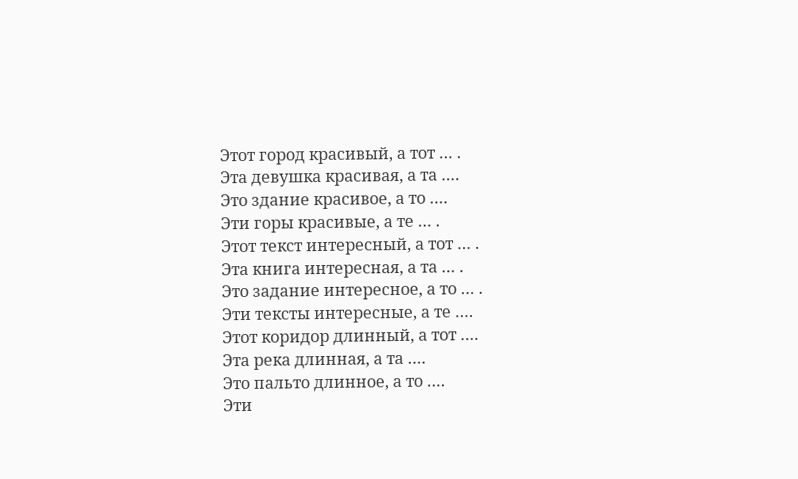Этот город красивый, а тот … .
Эта девушка красивая, а та ….
Это здание красивое, а то ….
Эти горы красивые, а те … .
Этот текст интересный, а тот … .
Эта книга интересная, а та … .
Это задание интересное, а то … .
Эти тексты интересные, а те ….
Этот коридор длинный, а тот ….
Эта река длинная, а та ….
Это пальто длинное, а то ….
Эти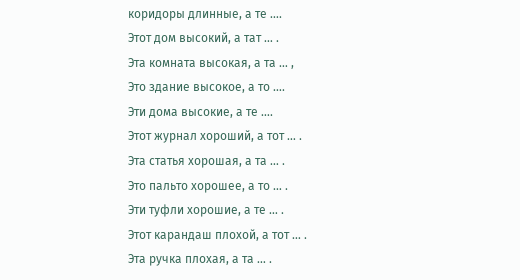коридоры длинные, а те ….
Этот дом высокий, а тат … .
Эта комната высокая, а та … ,
Это здание высокое, а то ….
Эти дома высокие, а те ….
Этот журнал хороший, а тот … .
Эта статья хорошая, а та … .
Это пальто хорошее, а то … .
Эти туфли хорошие, а те … .
Этот карандаш плохой, а тот … .
Эта ручка плохая, а та … .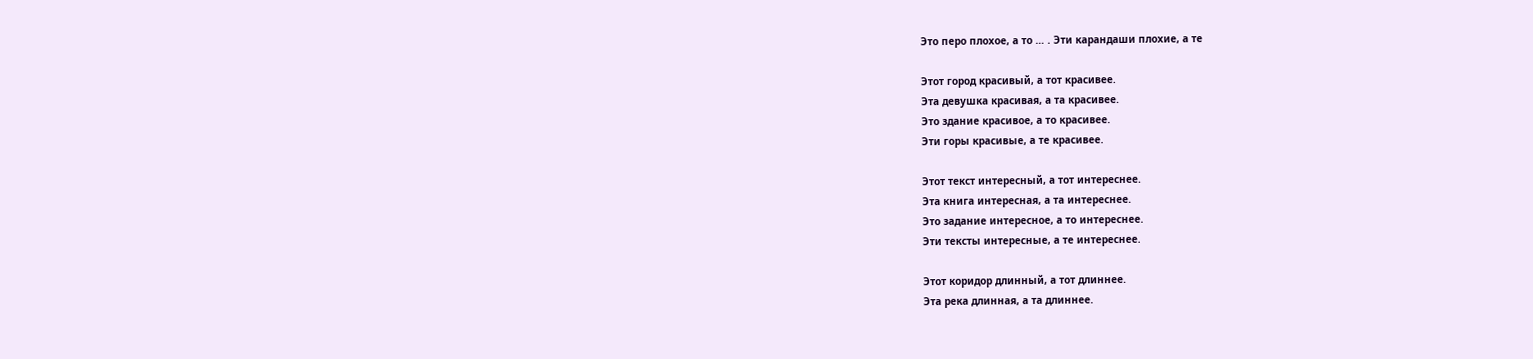Это перо плохое, а то … . Эти карандаши плохие, а те

Этот город красивый, а тот красивее.
Эта девушка красивая, а та красивее.
Это здание красивое, а то красивее.
Эти горы красивые, а те красивее.

Этот текст интересный, а тот интереснее.
Эта книга интересная, а та интереснее.
Это задание интересное, а то интереснее.
Эти тексты интересные, а те интереснее.

Этот коридор длинный, а тот длиннее.
Эта река длинная, а та длиннее.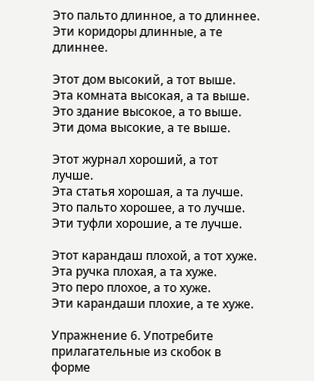Это пальто длинное, а то длиннее.
Эти коридоры длинные, а те длиннее.

Этот дом высокий, а тот выше.
Эта комната высокая, а та выше.
Это здание высокое, а то выше.
Эти дома высокие, а те выше.

Этот журнал хороший, а тот лучше.
Эта статья хорошая, а та лучше.
Это пальто хорошее, а то лучше.
Эти туфли хорошие, а те лучше.

Этот карандаш плохой, а тот хуже.
Эта ручка плохая, а та хуже.
Это перо плохое, а то хуже.
Эти карандаши плохие, а те хуже.

Упражнение 6. Употребите прилагательные из скобок в форме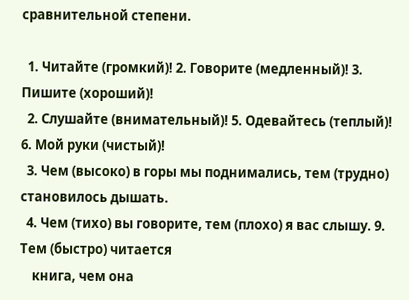сравнительной степени.

  1. Читайте (громкий)! 2. Говорите (медленный)! 3. Пишите (хороший)!
  2. Слушайте (внимательный)! 5. Одевайтесь (теплый)! 6. Мой руки (чистый)!
  3. Чем (высоко) в горы мы поднимались, тем (трудно) становилось дышать.
  4. Чем (тихо) вы говорите, тем (плохо) я вас слышу. 9. Тем (быстро) читается
    книга, чем она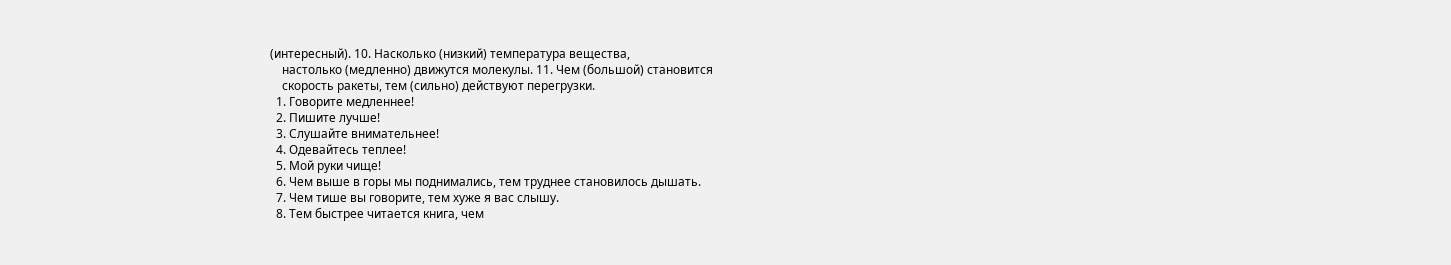(интересный). 10. Насколько (низкий) температура вещества,
    настолько (медленно) движутся молекулы. 11. Чем (большой) становится
    скорость ракеты, тем (сильно) действуют перегрузки.
  1. Говорите медленнее!
  2. Пишите лучше!
  3. Слушайте внимательнее!
  4. Одевайтесь теплее!
  5. Мой руки чище!
  6. Чем выше в горы мы поднимались, тем труднее становилось дышать.
  7. Чем тише вы говорите, тем хуже я вас слышу.
  8. Тем быстрее читается книга, чем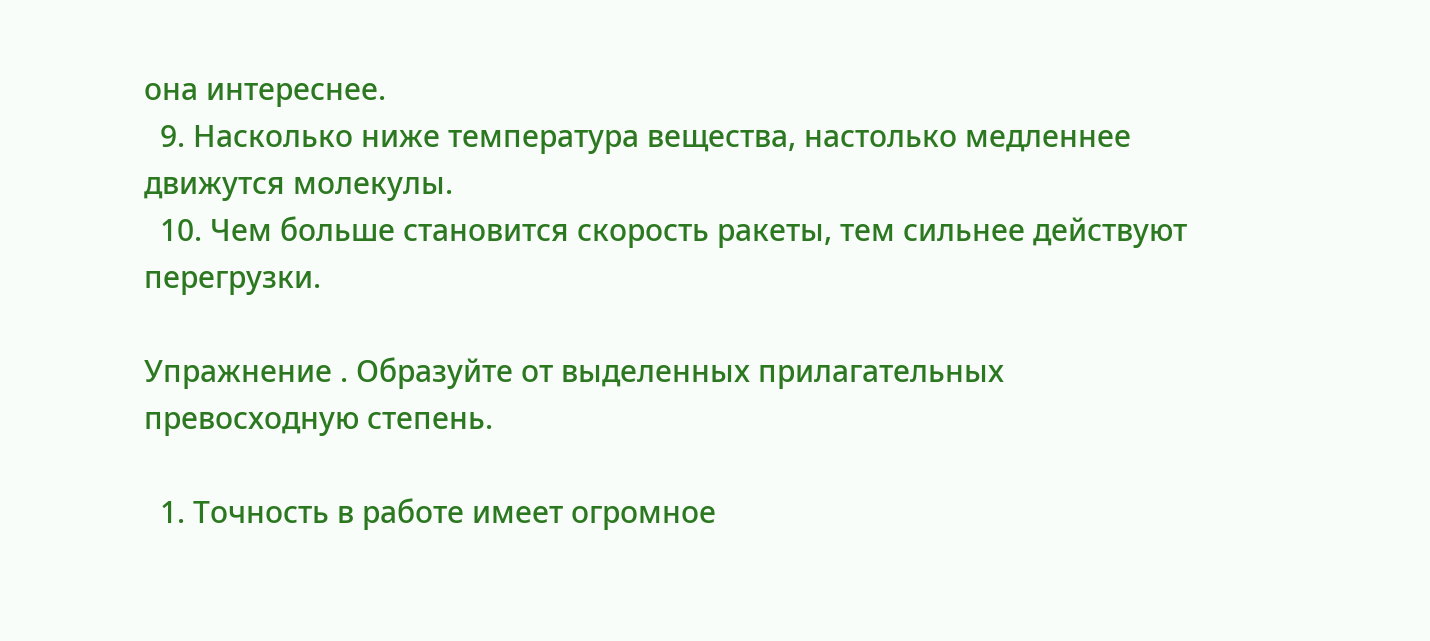она интереснее.
  9. Насколько ниже температура вещества, настолько медленнее движутся молекулы.
  10. Чем больше становится скорость ракеты, тем сильнее действуют перегрузки.

Упражнение . Образуйте от выделенных прилагательных
превосходную степень.

  1. Точность в работе имеет огромное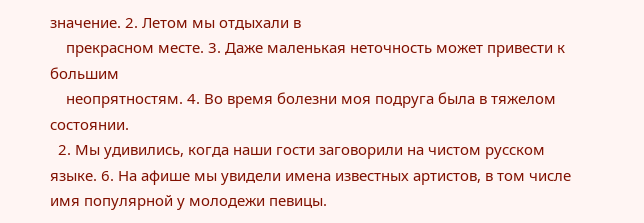значение. 2. Летом мы отдыхали в
    прекрасном месте. 3. Даже маленькая неточность может привести к большим
    неопрятностям. 4. Во время болезни моя подруга была в тяжелом состоянии.
  2. Мы удивились, когда наши гости заговорили на чистом русском языке. 6. На афише мы увидели имена известных артистов, в том числе имя популярной у молодежи певицы.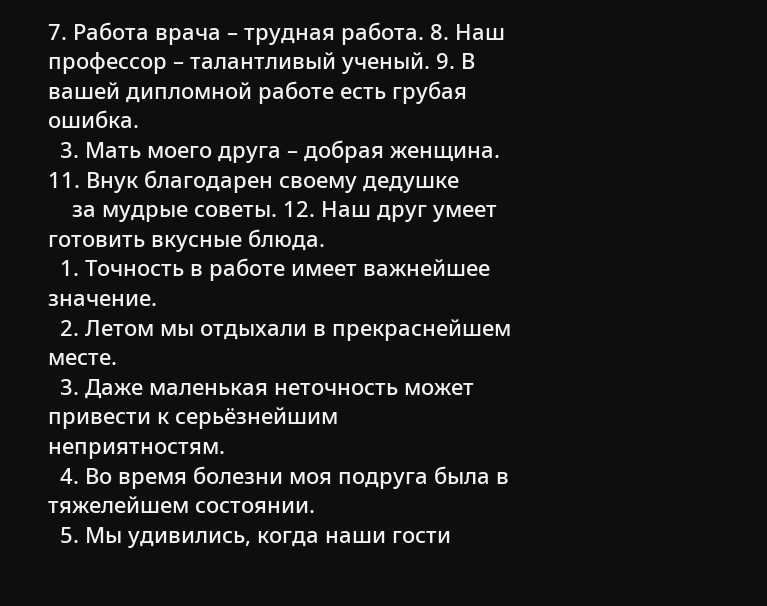7. Работа врача – трудная работа. 8. Наш профессор – талантливый ученый. 9. В вашей дипломной работе есть грубая ошибка.
  3. Мать моего друга – добрая женщина. 11. Внук благодарен своему дедушке
    за мудрые советы. 12. Наш друг умеет готовить вкусные блюда.
  1. Точность в работе имеет важнейшее значение.
  2. Летом мы отдыхали в прекраснейшем месте.
  3. Даже маленькая неточность может привести к серьёзнейшим неприятностям.
  4. Во время болезни моя подруга была в тяжелейшем состоянии.
  5. Мы удивились, когда наши гости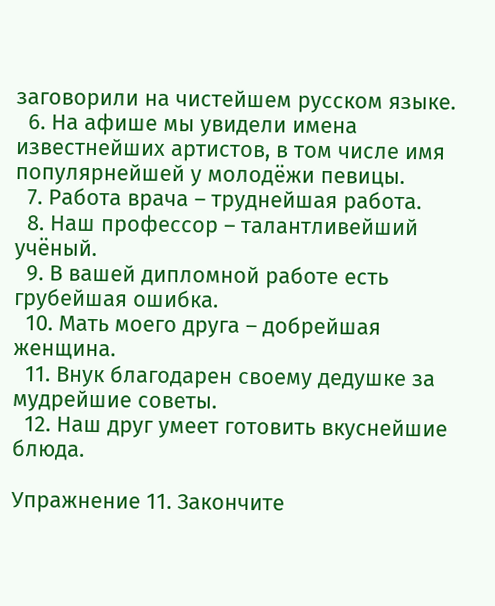заговорили на чистейшем русском языке.
  6. На афише мы увидели имена известнейших артистов, в том числе имя популярнейшей у молодёжи певицы.
  7. Работа врача – труднейшая работа.
  8. Наш профессор – талантливейший учёный.
  9. В вашей дипломной работе есть грубейшая ошибка.
  10. Мать моего друга – добрейшая женщина.
  11. Внук благодарен своему дедушке за мудрейшие советы.
  12. Наш друг умеет готовить вкуснейшие блюда.

Упражнение 11. Закончите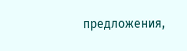предложения,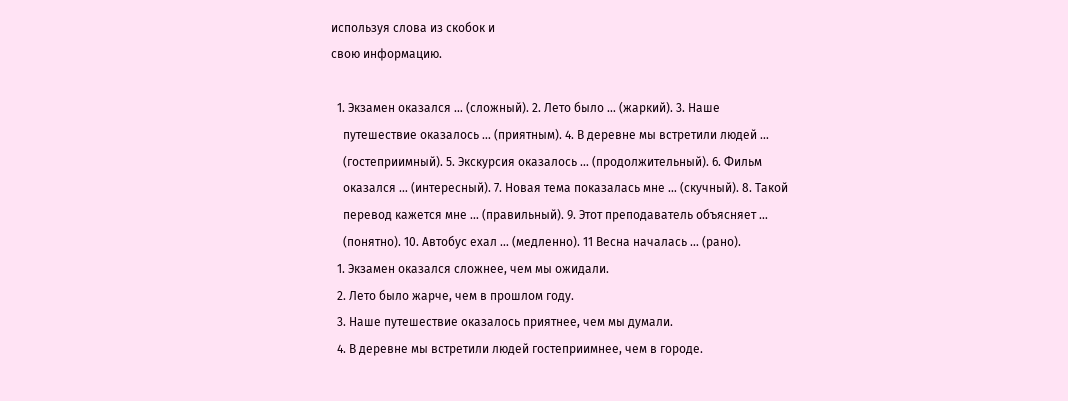используя слова из скобок и
свою информацию.

  1. Экзамен оказался … (сложный). 2. Лето было … (жаркий). 3. Наше
    путешествие оказалось … (приятным). 4. В деревне мы встретили людей …
    (гостеприимный). 5. Экскурсия оказалось … (продолжительный). 6. Фильм
    оказался … (интересный). 7. Новая тема показалась мне … (скучный). 8. Такой
    перевод кажется мне … (правильный). 9. Этот преподаватель объясняет …
    (понятно). 10. Автобус ехал … (медленно). 11 Весна началась … (рано).
  1. Экзамен оказался сложнее, чем мы ожидали.
  2. Лето было жарче, чем в прошлом году.
  3. Наше путешествие оказалось приятнее, чем мы думали.
  4. В деревне мы встретили людей гостеприимнее, чем в городе.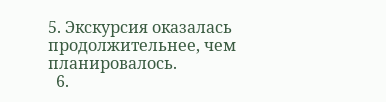5. Экскурсия оказалась продолжительнее, чем планировалось.
  6.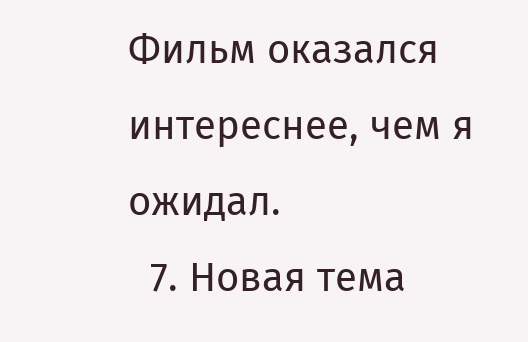Фильм оказался интереснее, чем я ожидал.
  7. Новая тема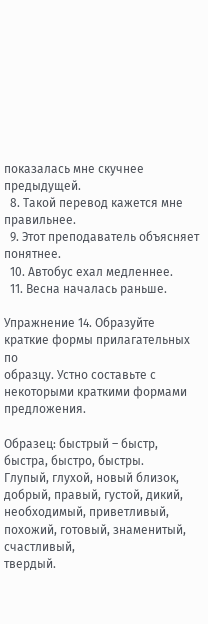показалась мне скучнее предыдущей.
  8. Такой перевод кажется мне правильнее.
  9. Этот преподаватель объясняет понятнее.
  10. Автобус ехал медленнее.
  11. Весна началась раньше.

Упражнение 14. Образуйте краткие формы прилагательных по
образцу. Устно составьте с некоторыми краткими формами предложения.

Образец: быстрый – быстр, быстра, быстро, быстры.
Глупый, глухой, новый близок, добрый, правый, густой, дикий,
необходимый, приветливый, похожий, готовый, знаменитый, счастливый,
твердый.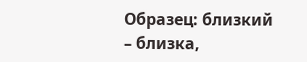Образец: близкий – близка,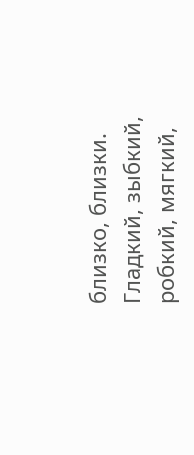близко, близки.
Гладкий, зыбкий, робкий, мягкий,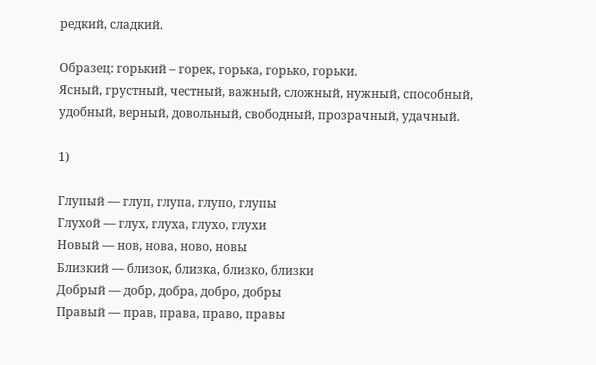редкий, сладкий.

Образец: горький – горек, горька, горько, горьки.
Ясный, грустный, честный, важный, сложный, нужный, способный,
удобный, верный, довольный, свободный, прозрачный, удачный.

1)

Глупый — глуп, глупа, глупо, глупы
Глухой — глух, глуха, глухо, глухи
Новый — нов, нова, ново, новы
Близкий — близок, близка, близко, близки
Добрый — добр, добра, добро, добры
Правый — прав, права, право, правы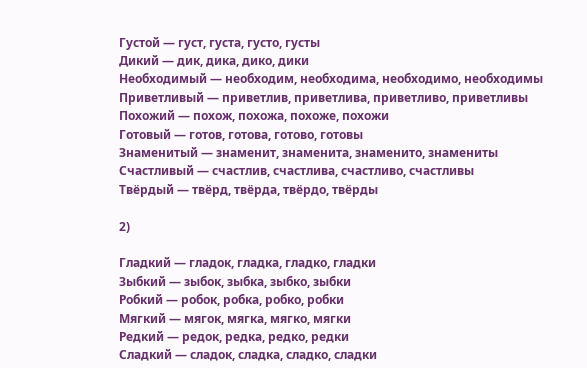Густой — густ, густа, густо, густы
Дикий — дик, дика, дико, дики
Необходимый — необходим, необходима, необходимо, необходимы
Приветливый — приветлив, приветлива, приветливо, приветливы
Похожий — похож, похожа, похоже, похожи
Готовый — готов, готова, готово, готовы
Знаменитый — знаменит, знаменита, знаменито, знамениты
Счастливый — счастлив, счастлива, счастливо, счастливы
Твёрдый — твёрд, твёрда, твёрдо, твёрды

2)

Гладкий — гладок, гладка, гладко, гладки
Зыбкий — зыбок, зыбка, зыбко, зыбки
Робкий — робок, робка, робко, робки
Мягкий — мягок, мягка, мягко, мягки
Редкий — редок, редка, редко, редки
Сладкий — сладок, сладка, сладко, сладки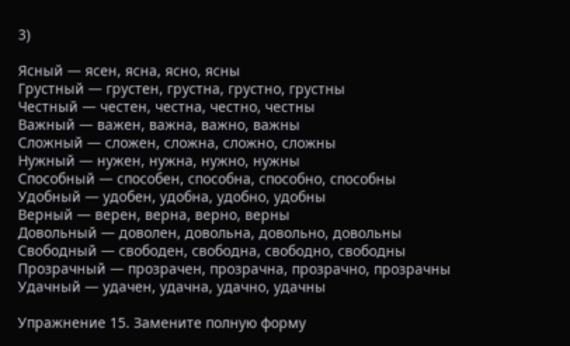3)

Ясный — ясен, ясна, ясно, ясны
Грустный — грустен, грустна, грустно, грустны
Честный — честен, честна, честно, честны
Важный — важен, важна, важно, важны
Сложный — сложен, сложна, сложно, сложны
Нужный — нужен, нужна, нужно, нужны
Способный — способен, способна, способно, способны
Удобный — удобен, удобна, удобно, удобны
Верный — верен, верна, верно, верны
Довольный — доволен, довольна, довольно, довольны
Свободный — свободен, свободна, свободно, свободны
Прозрачный — прозрачен, прозрачна, прозрачно, прозрачны
Удачный — удачен, удачна, удачно, удачны

Упражнение 15. Замените полную форму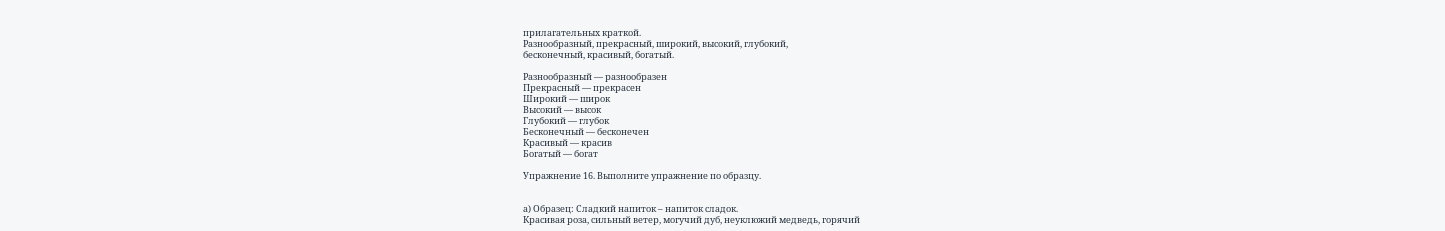прилагательных краткой.
Разнообразный, прекрасный, широкий, высокий, глубокий,
бесконечный, красивый, богатый.

Разнообразный — разнообразен
Прекрасный — прекрасен
Широкий — широк
Высокий — высок
Глубокий — глубок
Бесконечный — бесконечен
Красивый — красив
Богатый — богат

Упражнение 16. Выполните упражнение по образцу.


а) Образец: Сладкий напиток – напиток сладок.
Красивая роза, сильный ветер, могучий дуб, неуклюжий медведь, горячий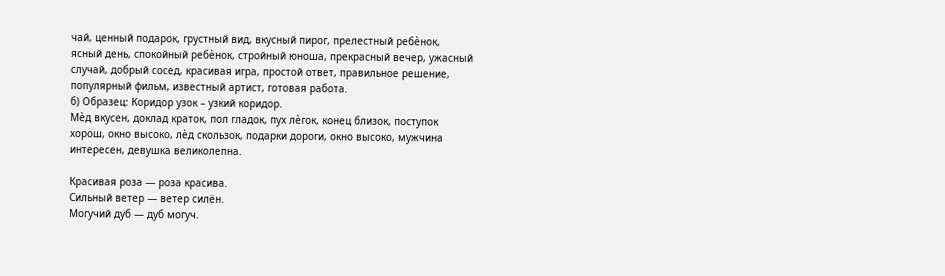чай, ценный подарок, грустный вид, вкусный пирог, прелестный ребѐнок,
ясный день, спокойный ребѐнок, стройный юноша, прекрасный вечер, ужасный
случай, добрый сосед, красивая игра, простой ответ, правильное решение,
популярный фильм, известный артист, готовая работа.
б) Образец: Коридор узок – узкий коридор.
Мѐд вкусен, доклад краток, пол гладок, пух лѐгок, конец близок, поступок
хорош, окно высоко, лѐд скользок, подарки дороги, окно высоко, мужчина
интересен, девушка великолепна.

Красивая роза — роза красива.
Сильный ветер — ветер силён.
Могучий дуб — дуб могуч.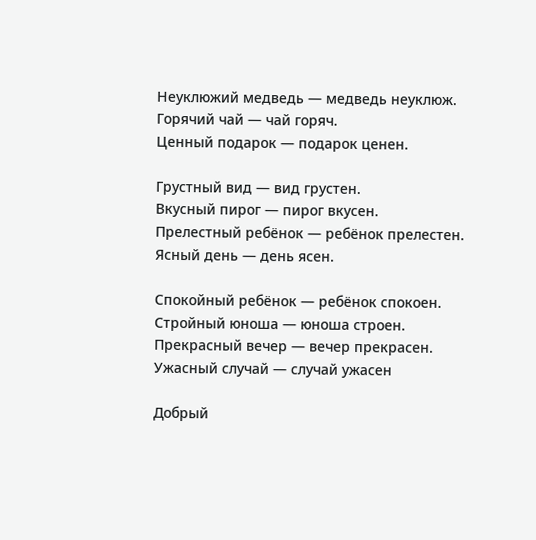Неуклюжий медведь — медведь неуклюж.
Горячий чай — чай горяч.
Ценный подарок — подарок ценен.

Грустный вид — вид грустен.
Вкусный пирог — пирог вкусен.
Прелестный ребёнок — ребёнок прелестен.
Ясный день — день ясен.

Спокойный ребёнок — ребёнок спокоен.
Стройный юноша — юноша строен.
Прекрасный вечер — вечер прекрасен.
Ужасный случай — случай ужасен

Добрый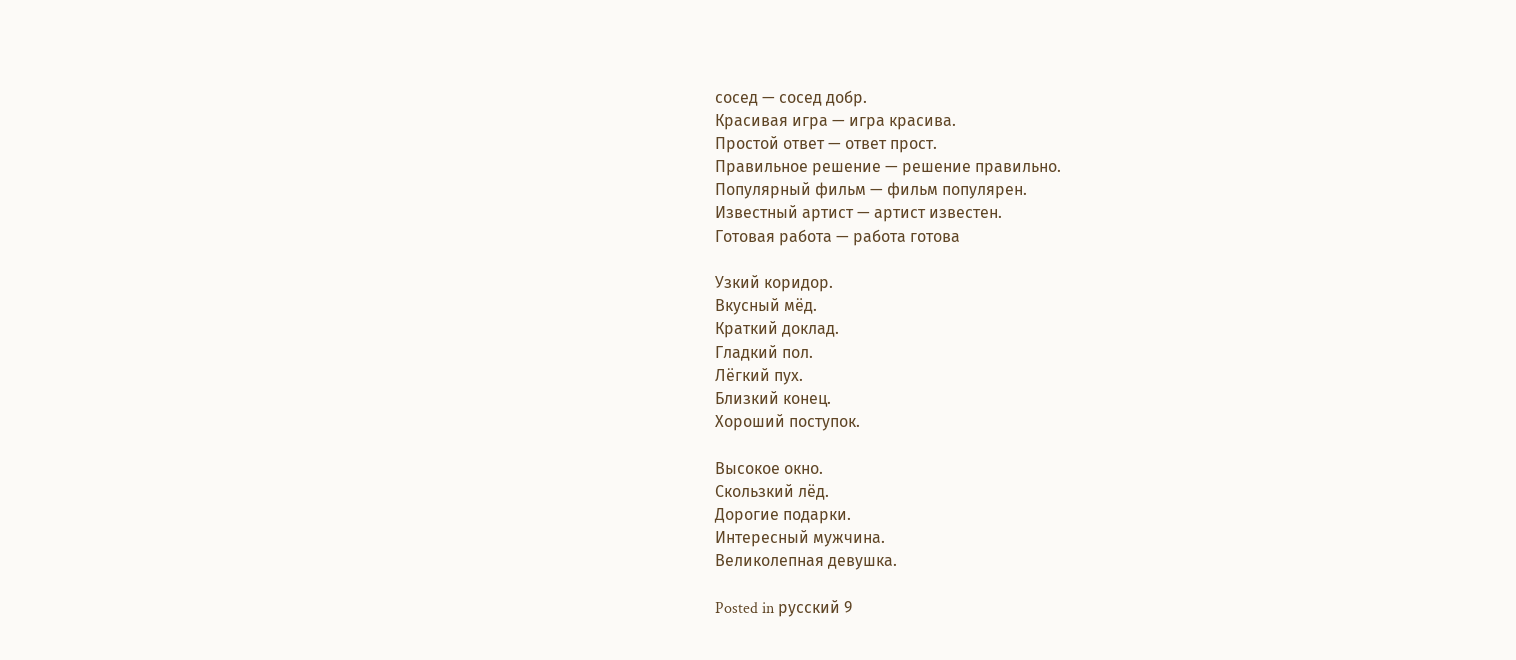сосед — сосед добр.
Красивая игра — игра красива.
Простой ответ — ответ прост.
Правильное решение — решение правильно.
Популярный фильм — фильм популярен.
Известный артист — артист известен.
Готовая работа — работа готова

Узкий коридор.
Вкусный мёд.
Краткий доклад.
Гладкий пол.
Лёгкий пух.
Близкий конец.
Хороший поступок.

Высокое окно.
Скользкий лёд.
Дорогие подарки.
Интересный мужчина.
Великолепная девушка.

Posted in русский 9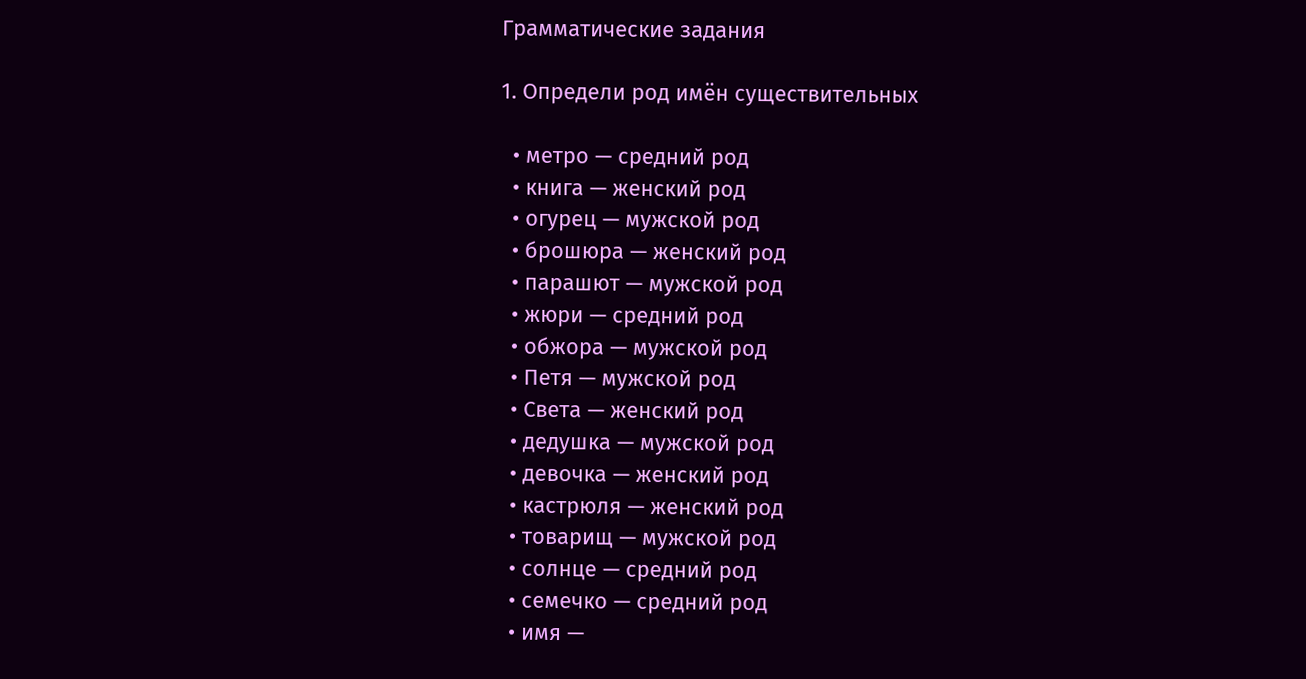Грамматические задания

1. Определи род имён существительных

  • метро — средний род
  • книга — женский род
  • огурец — мужской род
  • брошюра — женский род
  • парашют — мужской род
  • жюри — средний род
  • обжора — мужской род
  • Петя — мужской род
  • Света — женский род
  • дедушка — мужской род
  • девочка — женский род
  • кастрюля — женский род
  • товарищ — мужской род
  • солнце — средний род
  • семечко — средний род
  • имя —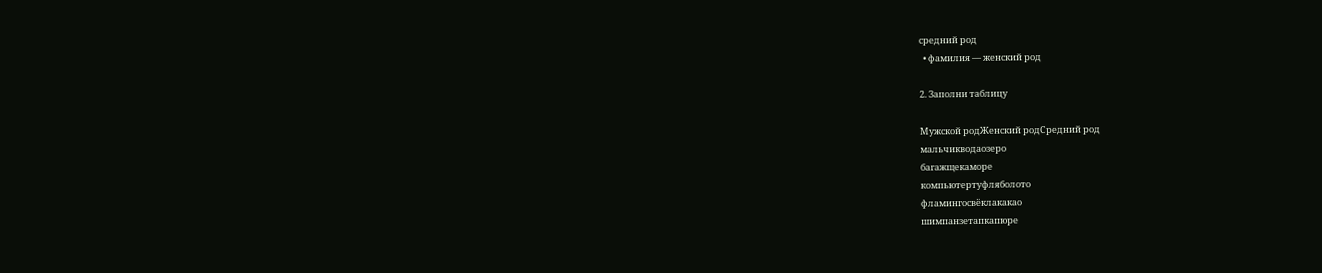средний род
  • фамилия — женский род

2. Заполни таблицу

Мужской родЖенский родСредний род
мальчикводаозеро
багажщекаморе
компьютертуфляболото
фламингосвёклакакао
шимпанзетапкапюре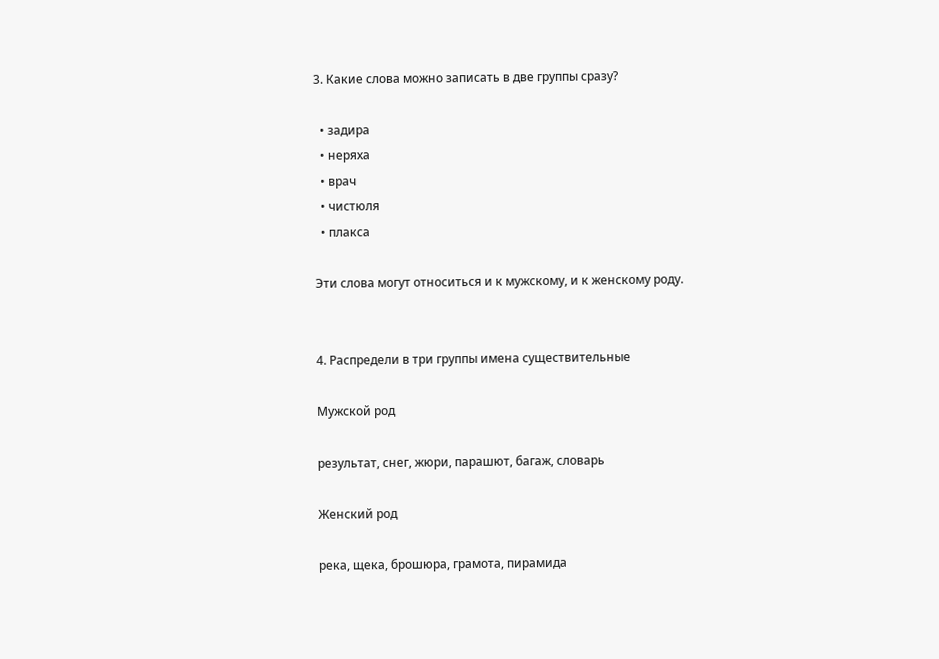3. Какие слова можно записать в две группы сразу?

  • задира
  • неряха
  • врач
  • чистюля
  • плакса

Эти слова могут относиться и к мужскому, и к женскому роду.


4. Распредели в три группы имена существительные

Мужской род

результат, снег, жюри, парашют, багаж, словарь

Женский род

река, щека, брошюра, грамота, пирамида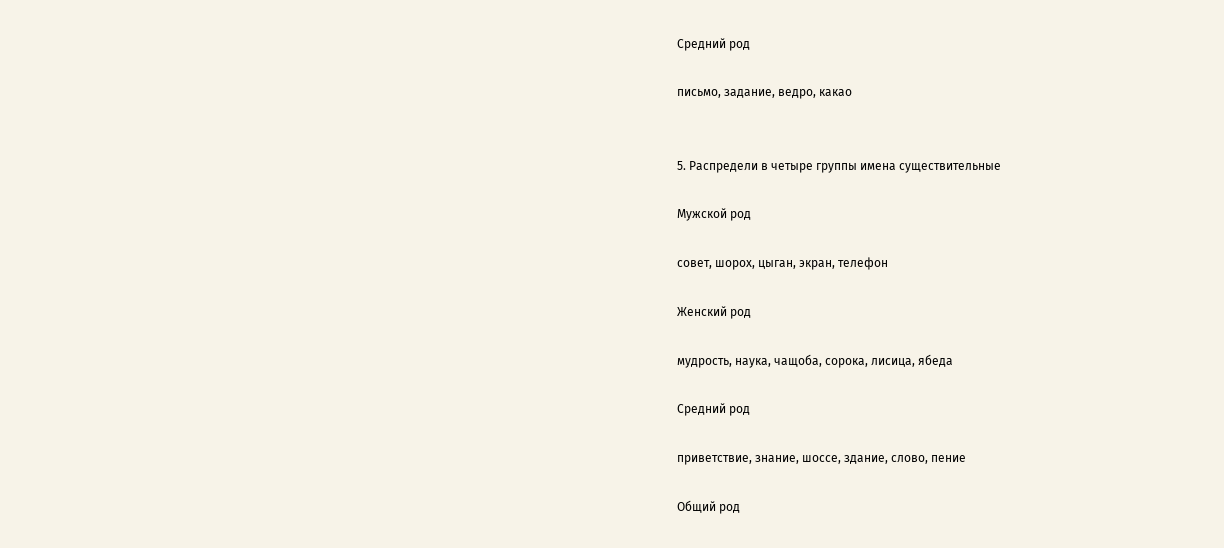Средний род

письмо, задание, ведро, какао


5. Распредели в четыре группы имена существительные

Мужской род

совет, шорох, цыган, экран, телефон

Женский род

мудрость, наука, чащоба, сорока, лисица, ябеда

Средний род

приветствие, знание, шоссе, здание, слово, пение

Общий род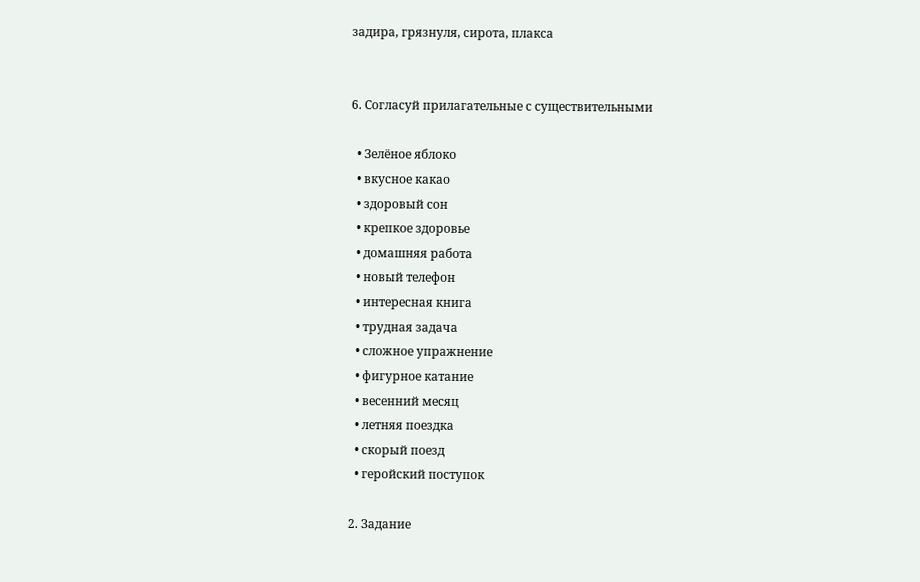задира, грязнуля, сирота, плакса


6. Согласуй прилагательные с существительными

  • Зелёное яблоко
  • вкусное какао
  • здоровый сон
  • крепкое здоровье
  • домашняя работа
  • новый телефон
  • интересная книга
  • трудная задача
  • сложное упражнение
  • фигурное катание
  • весенний месяц
  • летняя поездка
  • скорый поезд
  • геройский поступок

2. Задание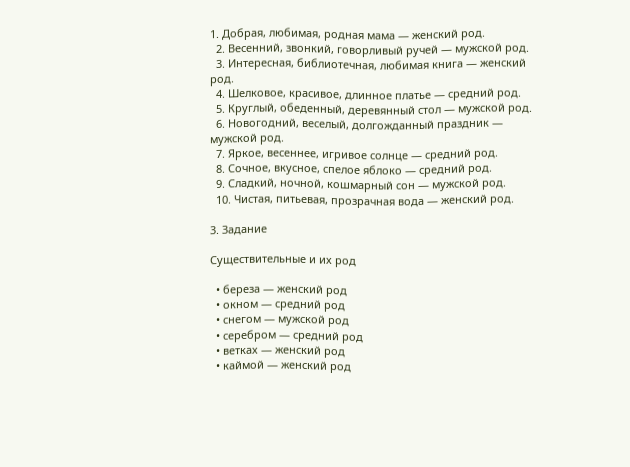1. Добрая, любимая, родная мама — женский род.
  2. Весенний, звонкий, говорливый ручей — мужской род.
  3. Интересная, библиотечная, любимая книга — женский род.
  4. Шелковое, красивое, длинное платье — средний род.
  5. Круглый, обеденный, деревянный стол — мужской род.
  6. Новогодний, веселый, долгожданный праздник — мужской род.
  7. Яркое, весеннее, игривое солнце — средний род.
  8. Сочное, вкусное, спелое яблоко — средний род.
  9. Сладкий, ночной, кошмарный сон — мужской род.
  10. Чистая, питьевая, прозрачная вода — женский род.

3. Задание

Существительные и их род

  • береза — женский род
  • окном — средний род
  • снегом — мужской род
  • серебром — средний род
  • ветках — женский род
  • каймой — женский род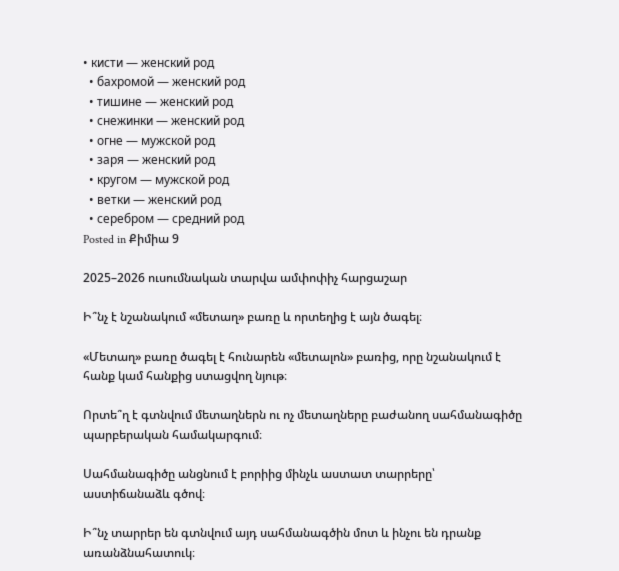• кисти — женский род
  • бахромой — женский род
  • тишине — женский род
  • снежинки — женский род
  • огне — мужской род
  • заря — женский род
  • кругом — мужской род
  • ветки — женский род
  • серебром — средний род
Posted in Քիմիա 9

2025–2026 ուսումնական տարվա ամփոփիչ հարցաշար

Ի՞նչ է նշանակում «մետաղ» բառը և որտեղից է այն ծագել։

«Մետաղ» բառը ծագել է հունարեն «մետալոն» բառից, որը նշանակում է հանք կամ հանքից ստացվող նյութ։

Որտե՞ղ է գտնվում մետաղներն ու ոչ մետաղները բաժանող սահմանագիծը պարբերական համակարգում։

Սահմանագիծը անցնում է բորիից մինչև աստատ տարրերը՝ աստիճանաձև գծով։

Ի՞նչ տարրեր են գտնվում այդ սահմանագծին մոտ և ինչու են դրանք առանձնահատուկ։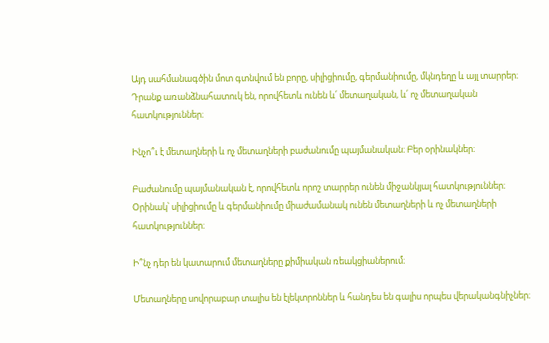Այդ սահմանագծին մոտ գտնվում են բորը, սիլիցիումը, գերմանիումը, մկնդեղը և այլ տարրեր։ Դրանք առանձնահատուկ են, որովհետև ունեն և՛ մետաղական, և՛ ոչ մետաղական հատկություններ։

Ինչո՞ւ է մետաղների և ոչ մետաղների բաժանումը պայմանական։ Բեր օրինակներ։

Բաժանումը պայմանական է, որովհետև որոշ տարրեր ունեն միջանկյալ հատկություններ։ Օրինակ՝ սիլիցիումը և գերմանիումը միաժամանակ ունեն մետաղների և ոչ մետաղների հատկություններ։

Ի՞նչ դեր են կատարում մետաղները քիմիական ռեակցիաներում։

Մետաղները սովորաբար տալիս են էլեկտրոններ և հանդես են գալիս որպես վերականգնիչներ։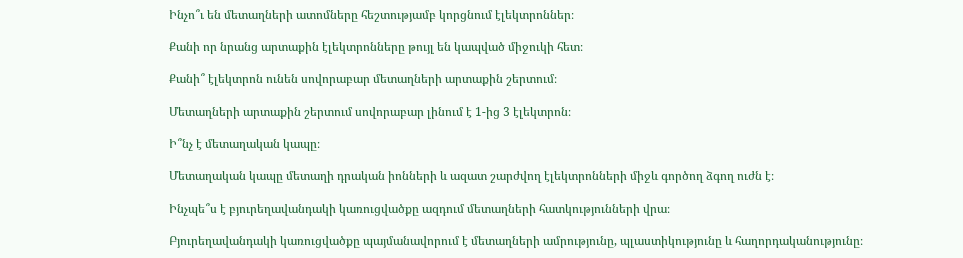Ինչո՞ւ են մետաղների ատոմները հեշտությամբ կորցնում էլեկտրոններ։

Քանի որ նրանց արտաքին էլեկտրոնները թույլ են կապված միջուկի հետ։

Քանի՞ էլեկտրոն ունեն սովորաբար մետաղների արտաքին շերտում։

Մետաղների արտաքին շերտում սովորաբար լինում է 1-ից 3 էլեկտրոն։

Ի՞նչ է մետաղական կապը։

Մետաղական կապը մետաղի դրական իոնների և ազատ շարժվող էլեկտրոնների միջև գործող ձգող ուժն է։

Ինչպե՞ս է բյուրեղավանդակի կառուցվածքը ազդում մետաղների հատկությունների վրա։

Բյուրեղավանդակի կառուցվածքը պայմանավորում է մետաղների ամրությունը, պլաստիկությունը և հաղորդականությունը։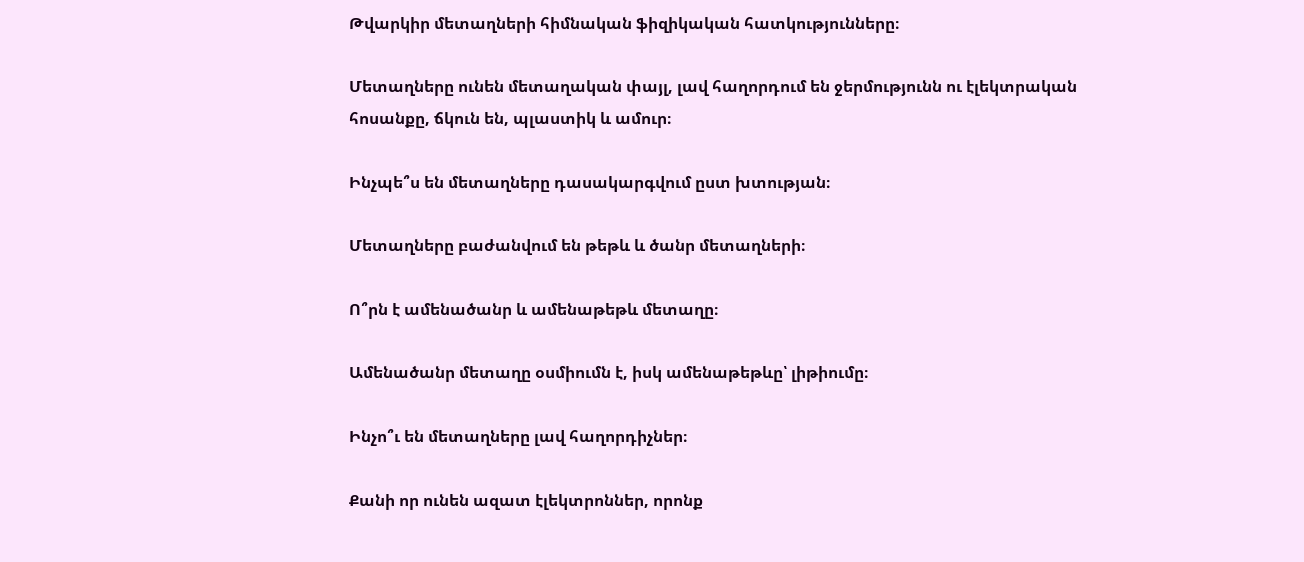Թվարկիր մետաղների հիմնական ֆիզիկական հատկությունները։

Մետաղները ունեն մետաղական փայլ, լավ հաղորդում են ջերմությունն ու էլեկտրական հոսանքը, ճկուն են, պլաստիկ և ամուր։

Ինչպե՞ս են մետաղները դասակարգվում ըստ խտության։

Մետաղները բաժանվում են թեթև և ծանր մետաղների։

Ո՞րն է ամենածանր և ամենաթեթև մետաղը։

Ամենածանր մետաղը օսմիումն է, իսկ ամենաթեթևը՝ լիթիումը։

Ինչո՞ւ են մետաղները լավ հաղորդիչներ։

Քանի որ ունեն ազատ էլեկտրոններ, որոնք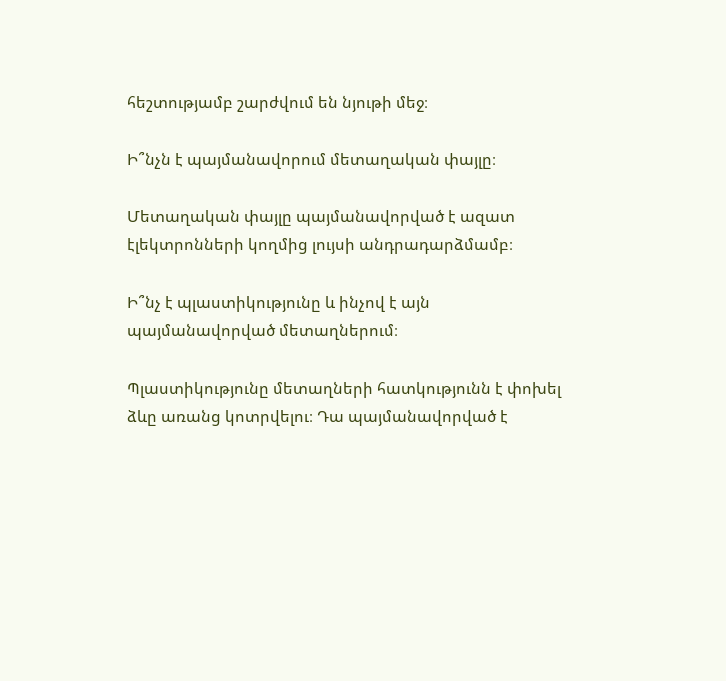հեշտությամբ շարժվում են նյութի մեջ։

Ի՞նչն է պայմանավորում մետաղական փայլը։

Մետաղական փայլը պայմանավորված է ազատ էլեկտրոնների կողմից լույսի անդրադարձմամբ։

Ի՞նչ է պլաստիկությունը և ինչով է այն պայմանավորված մետաղներում։

Պլաստիկությունը մետաղների հատկությունն է փոխել ձևը առանց կոտրվելու։ Դա պայմանավորված է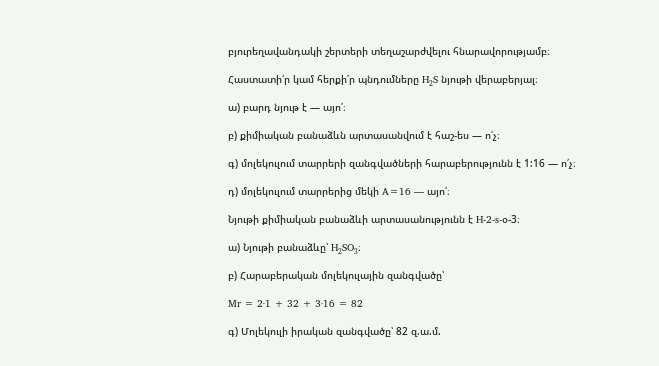բյուրեղավանդակի շերտերի տեղաշարժվելու հնարավորությամբ։

Հաստատի՛ր կամ հերքի՛ր պնդումները H₂S նյութի վերաբերյալ։

ա) բարդ նյութ է — այո՛։

բ) քիմիական բանաձևն արտասանվում է հաշ-ես — ո՛չ։

գ) մոլեկուլում տարրերի զանգվածների հարաբերությունն է 1:16 — ո՛չ։

դ) մոլեկուլում տարրերից մեկի A=16 — այո՛։

Նյութի քիմիական բանաձևի արտասանությունն է H-2-s-օ-3։

ա) Նյութի բանաձևը՝ H₂SO₃։

բ) Հարաբերական մոլեկուլային զանգվածը՝

Mr = 2·1 + 32 + 3·16 = 82

գ) Մոլեկուլի իրական զանգվածը՝ 82 զ.ա.մ.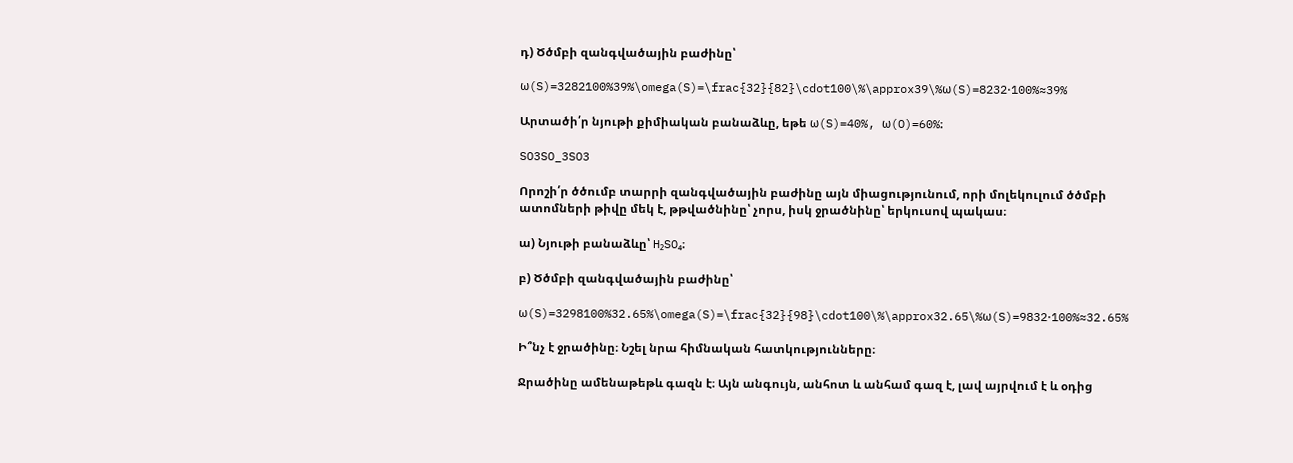դ) Ծծմբի զանգվածային բաժինը՝

ω(S)=3282100%39%\omega(S)=\frac{32}{82}\cdot100\%\approx39\%ω(S)=8232⋅100%≈39%

Արտածի՛ր նյութի քիմիական բանաձևը, եթե ω(S)=40%, ω(O)=60%։

SO3SO_3SO3

Որոշի՛ր ծծումբ տարրի զանգվածային բաժինը այն միացությունում, որի մոլեկուլում ծծմբի ատոմների թիվը մեկ է, թթվածնինը՝ չորս, իսկ ջրածնինը՝ երկուսով պակաս։

ա) Նյութի բանաձևը՝ H₂SO₄։

բ) Ծծմբի զանգվածային բաժինը՝

ω(S)=3298100%32.65%\omega(S)=\frac{32}{98}\cdot100\%\approx32.65\%ω(S)=9832⋅100%≈32.65%

Ի՞նչ է ջրածինը։ Նշել նրա հիմնական հատկությունները։

Ջրածինը ամենաթեթև գազն է։ Այն անգույն, անհոտ և անհամ գազ է, լավ այրվում է և օդից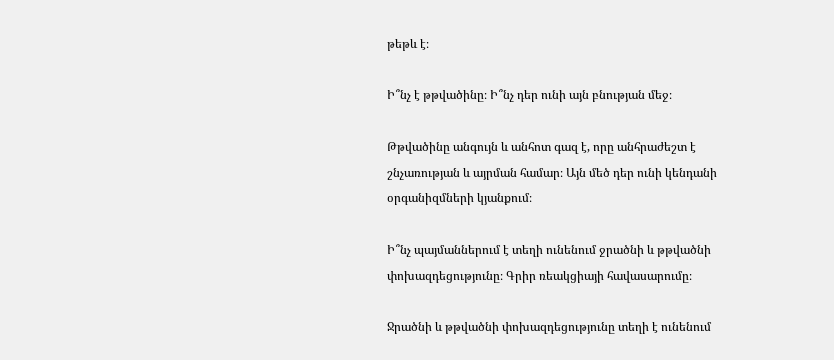թեթև է։

Ի՞նչ է թթվածինը։ Ի՞նչ դեր ունի այն բնության մեջ։

Թթվածինը անգույն և անհոտ գազ է, որը անհրաժեշտ է շնչառության և այրման համար։ Այն մեծ դեր ունի կենդանի օրգանիզմների կյանքում։

Ի՞նչ պայմաններում է տեղի ունենում ջրածնի և թթվածնի փոխազդեցությունը։ Գրիր ռեակցիայի հավասարումը։

Ջրածնի և թթվածնի փոխազդեցությունը տեղի է ունենում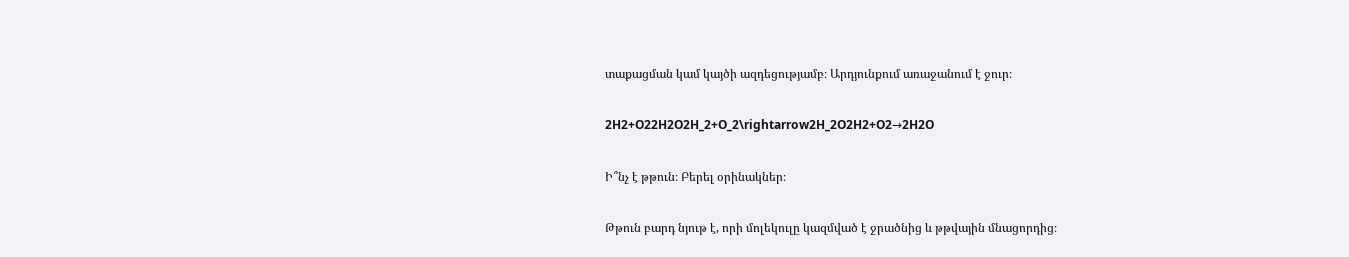տաքացման կամ կայծի ազդեցությամբ։ Արդյունքում առաջանում է ջուր։

2H2+O22H2O2H_2+O_2\rightarrow2H_2O2H2+O2→2H2O

Ի՞նչ է թթուն։ Բերել օրինակներ։

Թթուն բարդ նյութ է, որի մոլեկուլը կազմված է ջրածնից և թթվային մնացորդից։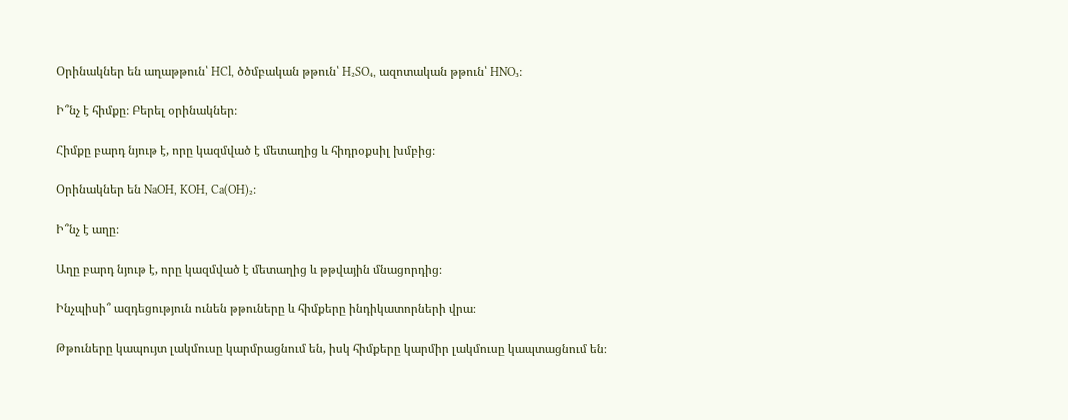Օրինակներ են աղաթթուն՝ HCl, ծծմբական թթուն՝ H₂SO₄, ազոտական թթուն՝ HNO₃։

Ի՞նչ է հիմքը։ Բերել օրինակներ։

Հիմքը բարդ նյութ է, որը կազմված է մետաղից և հիդրօքսիլ խմբից։

Օրինակներ են NaOH, KOH, Ca(OH)₂։

Ի՞նչ է աղը։

Աղը բարդ նյութ է, որը կազմված է մետաղից և թթվային մնացորդից։

Ինչպիսի՞ ազդեցություն ունեն թթուները և հիմքերը ինդիկատորների վրա։

Թթուները կապույտ լակմուսը կարմրացնում են, իսկ հիմքերը կարմիր լակմուսը կապտացնում են։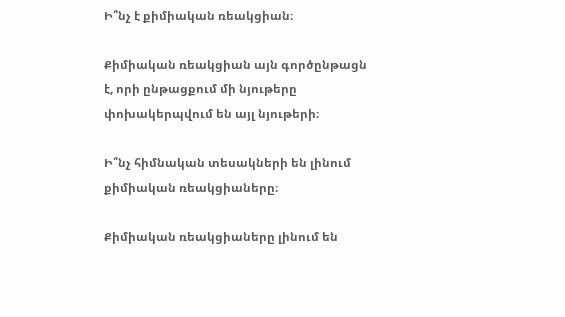Ի՞նչ է քիմիական ռեակցիան։

Քիմիական ռեակցիան այն գործընթացն է, որի ընթացքում մի նյութերը փոխակերպվում են այլ նյութերի։

Ի՞նչ հիմնական տեսակների են լինում քիմիական ռեակցիաները։

Քիմիական ռեակցիաները լինում են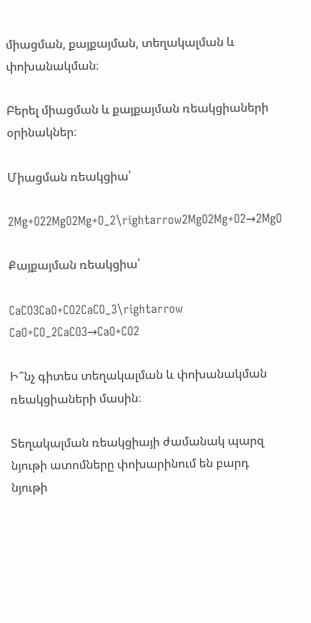միացման, քայքայման, տեղակալման և փոխանակման։

Բերել միացման և քայքայման ռեակցիաների օրինակներ։

Միացման ռեակցիա՝

2Mg+O22MgO2Mg+O_2\rightarrow2MgO2Mg+O2→2MgO

Քայքայման ռեակցիա՝

CaCO3CaO+CO2CaCO_3\rightarrow CaO+CO_2CaCO3→CaO+CO2

Ի՞նչ գիտես տեղակալման և փոխանակման ռեակցիաների մասին։

Տեղակալման ռեակցիայի ժամանակ պարզ նյութի ատոմները փոխարինում են բարդ նյութի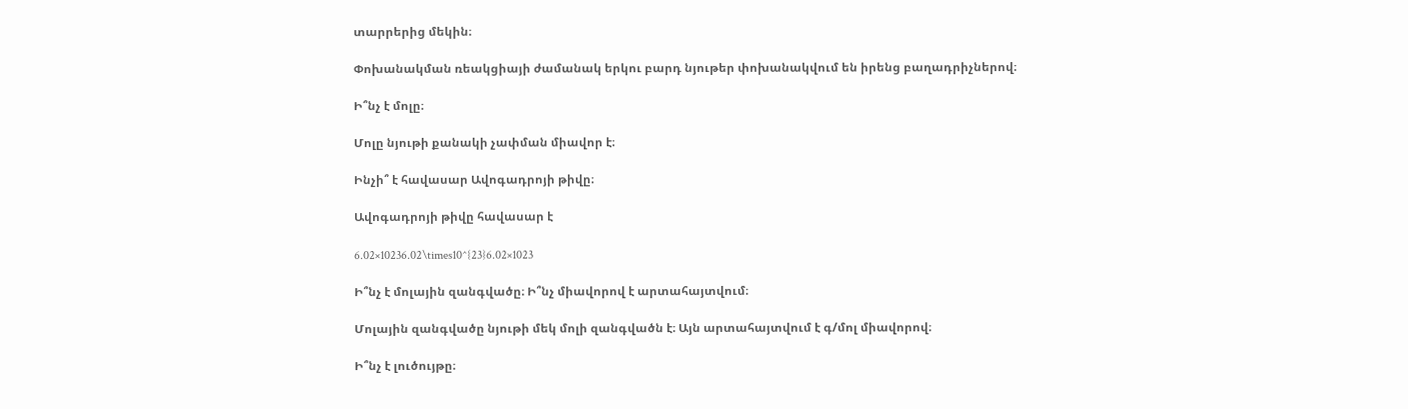տարրերից մեկին։

Փոխանակման ռեակցիայի ժամանակ երկու բարդ նյութեր փոխանակվում են իրենց բաղադրիչներով։

Ի՞նչ է մոլը։

Մոլը նյութի քանակի չափման միավոր է։

Ինչի՞ է հավասար Ավոգադրոյի թիվը։

Ավոգադրոյի թիվը հավասար է

6.02×10236.02\times10^{23}6.02×1023

Ի՞նչ է մոլային զանգվածը։ Ի՞նչ միավորով է արտահայտվում։

Մոլային զանգվածը նյութի մեկ մոլի զանգվածն է։ Այն արտահայտվում է գ/մոլ միավորով։

Ի՞նչ է լուծույթը։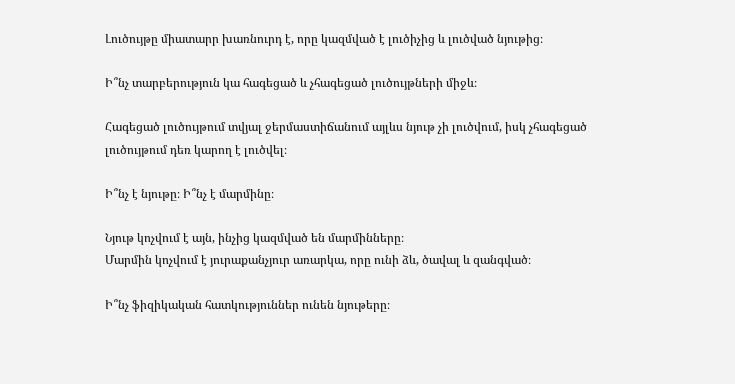Լուծույթը միատարր խառնուրդ է, որը կազմված է լուծիչից և լուծված նյութից։

Ի՞նչ տարբերություն կա հագեցած և չհագեցած լուծույթների միջև։

Հագեցած լուծույթում տվյալ ջերմաստիճանում այլևս նյութ չի լուծվում, իսկ չհագեցած լուծույթում դեռ կարող է լուծվել։

Ի՞նչ է նյութը։ Ի՞նչ է մարմինը։

Նյութ կոչվում է այն, ինչից կազմված են մարմինները։
Մարմին կոչվում է յուրաքանչյուր առարկա, որը ունի ձև, ծավալ և զանգված։

Ի՞նչ ֆիզիկական հատկություններ ունեն նյութերը։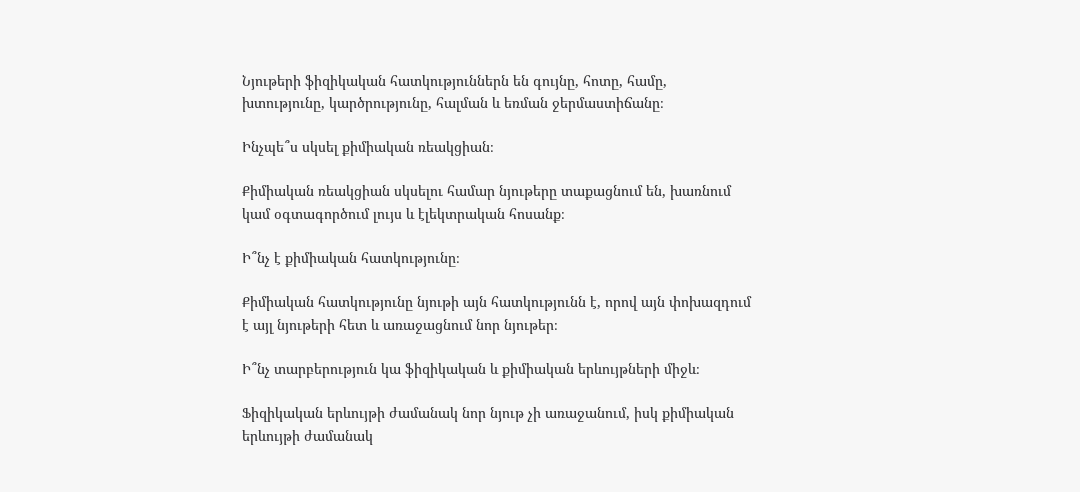Նյութերի ֆիզիկական հատկություններն են գույնը, հոտը, համը, խտությունը, կարծրությունը, հալման և եռման ջերմաստիճանը։

Ինչպե՞ս սկսել քիմիական ռեակցիան։

Քիմիական ռեակցիան սկսելու համար նյութերը տաքացնում են, խառնում կամ օգտագործում լույս և էլեկտրական հոսանք։

Ի՞նչ է քիմիական հատկությունը։

Քիմիական հատկությունը նյութի այն հատկությունն է, որով այն փոխազդում է այլ նյութերի հետ և առաջացնում նոր նյութեր։

Ի՞նչ տարբերություն կա ֆիզիկական և քիմիական երևույթների միջև։

Ֆիզիկական երևույթի ժամանակ նոր նյութ չի առաջանում, իսկ քիմիական երևույթի ժամանակ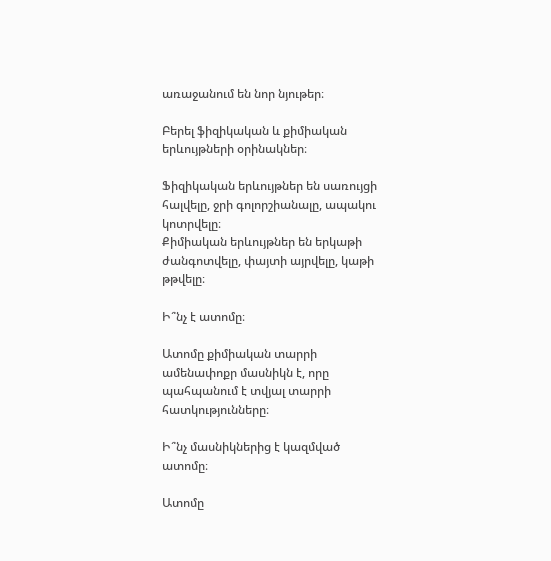առաջանում են նոր նյութեր։

Բերել ֆիզիկական և քիմիական երևույթների օրինակներ։

Ֆիզիկական երևույթներ են սառույցի հալվելը, ջրի գոլորշիանալը, ապակու կոտրվելը։
Քիմիական երևույթներ են երկաթի ժանգոտվելը, փայտի այրվելը, կաթի թթվելը։

Ի՞նչ է ատոմը։

Ատոմը քիմիական տարրի ամենափոքր մասնիկն է, որը պահպանում է տվյալ տարրի հատկությունները։

Ի՞նչ մասնիկներից է կազմված ատոմը։

Ատոմը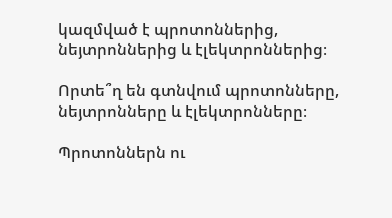կազմված է պրոտոններից, նեյտրոններից և էլեկտրոններից։

Որտե՞ղ են գտնվում պրոտոնները, նեյտրոնները և էլեկտրոնները։

Պրոտոններն ու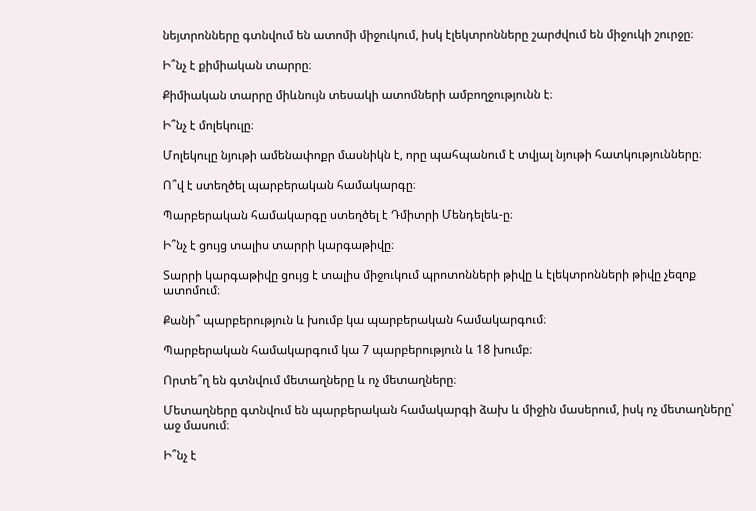նեյտրոնները գտնվում են ատոմի միջուկում, իսկ էլեկտրոնները շարժվում են միջուկի շուրջը։

Ի՞նչ է քիմիական տարրը։

Քիմիական տարրը միևնույն տեսակի ատոմների ամբողջությունն է։

Ի՞նչ է մոլեկուլը։

Մոլեկուլը նյութի ամենափոքր մասնիկն է, որը պահպանում է տվյալ նյութի հատկությունները։

Ո՞վ է ստեղծել պարբերական համակարգը։

Պարբերական համակարգը ստեղծել է Դմիտրի Մենդելեև-ը։

Ի՞նչ է ցույց տալիս տարրի կարգաթիվը։

Տարրի կարգաթիվը ցույց է տալիս միջուկում պրոտոնների թիվը և էլեկտրոնների թիվը չեզոք ատոմում։

Քանի՞ պարբերություն և խումբ կա պարբերական համակարգում։

Պարբերական համակարգում կա 7 պարբերություն և 18 խումբ։

Որտե՞ղ են գտնվում մետաղները և ոչ մետաղները։

Մետաղները գտնվում են պարբերական համակարգի ձախ և միջին մասերում, իսկ ոչ մետաղները՝ աջ մասում։

Ի՞նչ է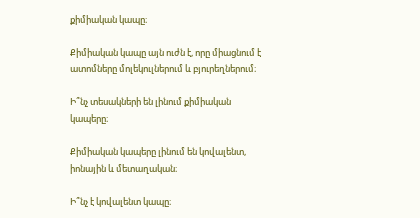քիմիական կապը։

Քիմիական կապը այն ուժն է, որը միացնում է ատոմները մոլեկուլներում և բյուրեղներում։

Ի՞նչ տեսակների են լինում քիմիական կապերը։

Քիմիական կապերը լինում են կովալենտ, իոնային և մետաղական։

Ի՞նչ է կովալենտ կապը։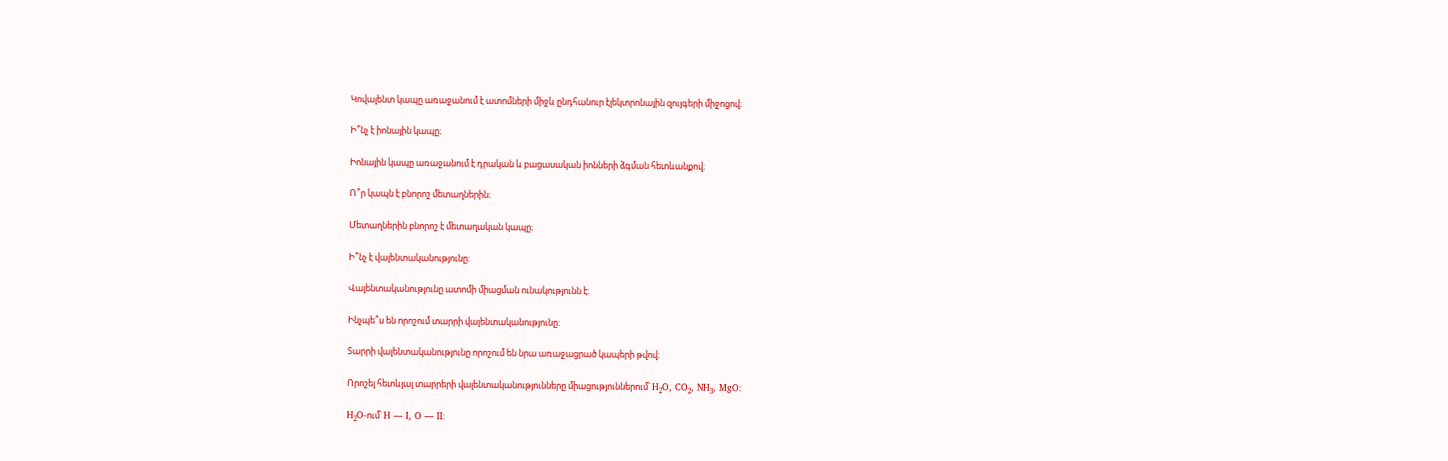Կովալենտ կապը առաջանում է ատոմների միջև ընդհանուր էլեկտրոնային զույգերի միջոցով։

Ի՞նչ է իոնային կապը։

Իոնային կապը առաջանում է դրական և բացասական իոնների ձգման հետևանքով։

Ո՞ր կապն է բնորոշ մետաղներին։

Մետաղներին բնորոշ է մետաղական կապը։

Ի՞նչ է վալենտականությունը։

Վալենտականությունը ատոմի միացման ունակությունն է։

Ինչպե՞ս են որոշում տարրի վալենտականությունը։

Տարրի վալենտականությունը որոշում են նրա առաջացրած կապերի թվով։

Որոշել հետևյալ տարրերի վալենտականությունները միացություններում՝ H₂O, CO₂, NH₃, MgO։

H₂O-ում՝ H — I, O — II։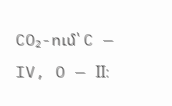CO₂-ում՝ C — IV, O — II։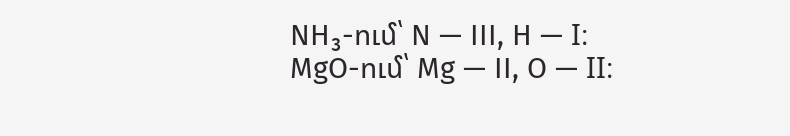NH₃-ում՝ N — III, H — I։
MgO-ում՝ Mg — II, O — II։